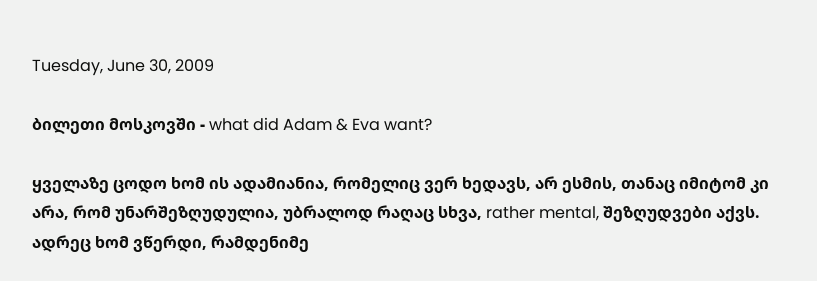Tuesday, June 30, 2009

ბილეთი მოსკოვში - what did Adam & Eva want?

ყველაზე ცოდო ხომ ის ადამიანია, რომელიც ვერ ხედავს, არ ესმის, თანაც იმიტომ კი არა, რომ უნარშეზღუდულია, უბრალოდ რაღაც სხვა, rather mental, შეზღუდვები აქვს. ადრეც ხომ ვწერდი, რამდენიმე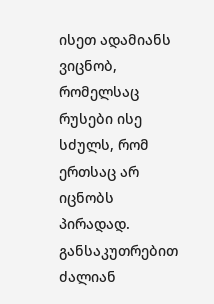ისეთ ადამიანს ვიცნობ, რომელსაც რუსები ისე სძულს, რომ ერთსაც არ იცნობს პირადად. განსაკუთრებით ძალიან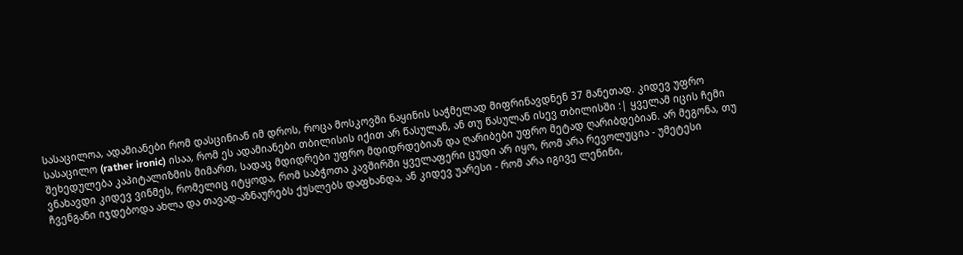სასაცილოა, ადამიანები რომ დასცინიან იმ დროს, როცა მოსკოვში ნაყინის საჭმელად მიფრინავდნენ 37 მანეთად. კიდევ უფრო სასაცილო (rather ironic) ისაა, რომ ეს ადამიანები თბილისის იქით არ წასულან, ან თუ წასულან ისევ თბილისში :| ყველამ იცის ჩემი შეხედულება კაპიტალიზმის მიმართ, სადაც მდიდრები უფრო მდიდრდებიან და ღარიბები უფრო მეტად ღარიბდებიან. არ მეგონა, თუ ვნახავდი კიდევ ვინმეს, რომელიც იტყოდა, რომ საბჭოთა კავშირში ყველაფერი ცუდი არ იყო, რომ არა რევოლუცია - უმეტესი ჩვენგანი იჯდებოდა ახლა და თავად-აზნაურებს ქუსლებს დაფხანდა, ან კიდევ უარესი - რომ არა იგივე ლენინი,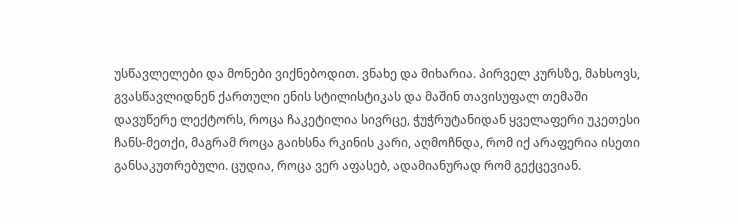უსწავლელები და მონები ვიქნებოდით. ვნახე და მიხარია. პირველ კურსზე, მახსოვს, გვასწავლიდნენ ქართული ენის სტილისტიკას და მაშინ თავისუფალ თემაში დავუწერე ლექტორს, როცა ჩაკეტილია სივრცე, ჭუჭრუტანიდან ყველაფერი უკეთესი ჩანს-მეთქი, მაგრამ როცა გაიხსნა რკინის კარი, აღმოჩნდა, რომ იქ არაფერია ისეთი განსაკუთრებული. ცუდია, როცა ვერ აფასებ, ადამიანურად რომ გექცევიან.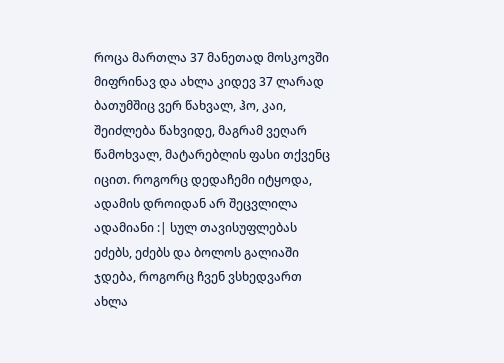როცა მართლა 37 მანეთად მოსკოვში მიფრინავ და ახლა კიდევ 37 ლარად ბათუმშიც ვერ წახვალ, ჰო, კაი, შეიძლება წახვიდე, მაგრამ ვეღარ წამოხვალ, მატარებლის ფასი თქვენც იცით. როგორც დედაჩემი იტყოდა, ადამის დროიდან არ შეცვლილა ადამიანი :| სულ თავისუფლებას ეძებს, ეძებს და ბოლოს გალიაში ჯდება, როგორც ჩვენ ვსხედვართ ახლა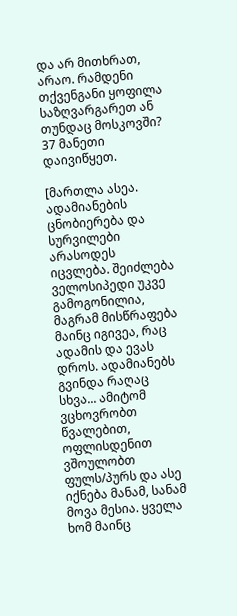და არ მითხრათ, არაო. რამდენი თქვენგანი ყოფილა საზღვარგარეთ ან თუნდაც მოსკოვში? 37 მანეთი დაივიწყეთ.

[მართლა ასეა. ადამიანების ცნობიერება და სურვილები არასოდეს იცვლება. შეიძლება ველოსიპედი უკვე გამოგონილია, მაგრამ მისწრაფება მაინც იგივეა, რაც ადამის და ევას დროს. ადამიანებს გვინდა რაღაც სხვა... ამიტომ ვცხოვრობთ წვალებით, ოფლისდენით ვშოულობთ ფულს/პურს და ასე იქნება მანამ, სანამ მოვა მესია. ყველა ხომ მაინც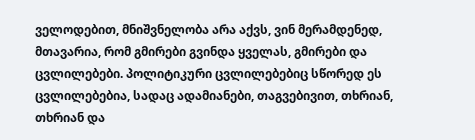ველოდებით, მნიშვნელობა არა აქვს, ვინ მერამდენედ, მთავარია, რომ გმირები გვინდა ყველას, გმირები და ცვლილებები. პოლიტიკური ცვლილებებიც სწორედ ეს ცვლილებებია, სადაც ადამიანები, თაგვებივით, თხრიან, თხრიან და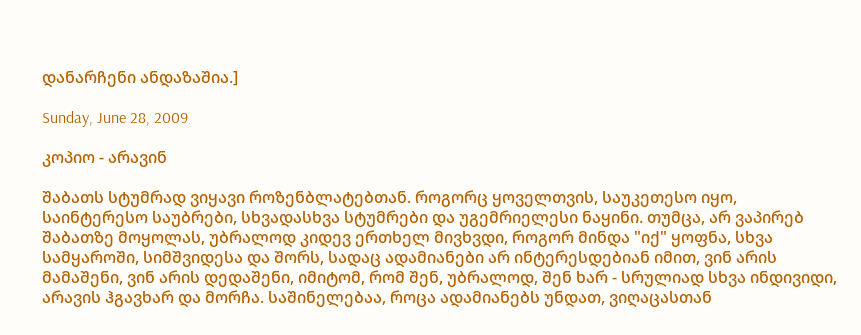დანარჩენი ანდაზაშია.]

Sunday, June 28, 2009

კოპიო - არავინ

შაბათს სტუმრად ვიყავი როზენბლატებთან. როგორც ყოველთვის, საუკეთესო იყო, საინტერესო საუბრები, სხვადასხვა სტუმრები და უგემრიელესი ნაყინი. თუმცა, არ ვაპირებ შაბათზე მოყოლას, უბრალოდ კიდევ ერთხელ მივხვდი, როგორ მინდა "იქ" ყოფნა, სხვა სამყაროში, სიმშვიდესა და შორს, სადაც ადამიანები არ ინტერესდებიან იმით, ვინ არის მამაშენი, ვინ არის დედაშენი, იმიტომ, რომ შენ, უბრალოდ, შენ ხარ - სრულიად სხვა ინდივიდი, არავის ჰგავხარ და მორჩა. საშინელებაა, როცა ადამიანებს უნდათ, ვიღაცასთან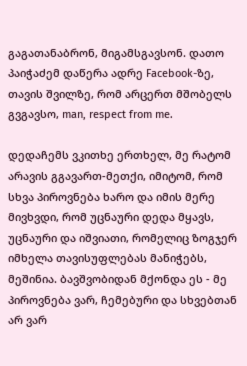გაგათანაბრონ, მიგამსგავსონ. დათო პაიჭაძემ დაწერა ადრე Facebook-ზე, თავის შვილზე, რომ არცერთ მშობელს გვგავსო, man, respect from me.

დედაჩემს ვკითხე ერთხელ, მე რატომ არავის გგავართ-მეთქი, იმიტომ, რომ სხვა პიროვნება ხარო და იმის მერე მივხვდი, რომ უცნაური დედა მყავს, უცნაური და იშვიათი, რომელიც ზოგჯერ იმხელა თავისუფლებას მანიჭებს, მეშინია. ბავშვობიდან მქონდა ეს - მე პიროვნება ვარ, ჩემებური და სხვებთან არ ვარ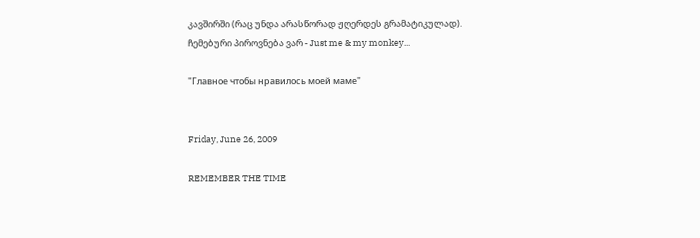კავშირში (რაც უნდა არასწორად ჟღერდეს გრამატიკულად).
ჩემებური პიროვნება ვარ - Just me & my monkey...

"Главное чтобы нравилось моей маме"


Friday, June 26, 2009

REMEMBER THE TIME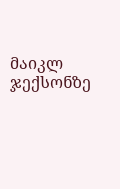მაიკლ ჯექსონზე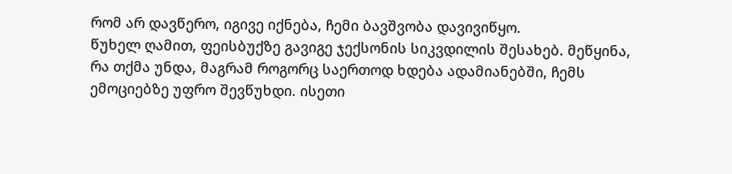რომ არ დავწერო, იგივე იქნება, ჩემი ბავშვობა დავივიწყო.
წუხელ ღამით, ფეისბუქზე გავიგე ჯექსონის სიკვდილის შესახებ. მეწყინა, რა თქმა უნდა, მაგრამ როგორც საერთოდ ხდება ადამიანებში, ჩემს ემოციებზე უფრო შევწუხდი. ისეთი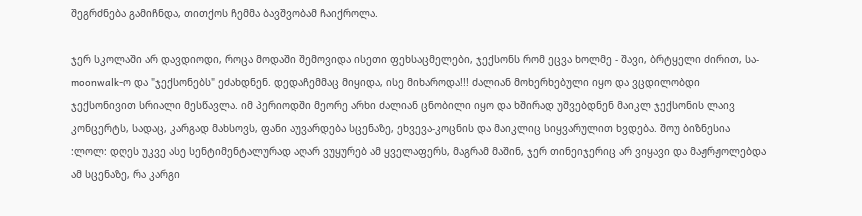შეგრძნება გამიჩნდა, თითქოს ჩემმა ბავშვობამ ჩაიქროლა.

ჯერ სკოლაში არ დავდიოდი, როცა მოდაში შემოვიდა ისეთი ფეხსაცმელები, ჯექსონს რომ ეცვა ხოლმე - შავი, ბრტყელი ძირით, სა-moonwalk-ო და "ჯექსონებს" ეძახდნენ. დედაჩემმაც მიყიდა, ისე მიხაროდა!!! ძალიან მოხერხებული იყო და ვცდილობდი ჯექსონივით სრიალი მესწავლა. იმ პერიოდში მეორე არხი ძალიან ცნობილი იყო და ხშირად უშვებდნენ მაიკლ ჯექსონის ლაივ კონცერტს, სადაც, კარგად მახსოვს, ფანი აუვარდება სცენაზე, ეხვევა-კოცნის და მაიკლიც სიყვარულით ხვდება. შოუ ბიზნესია :ლოლ: დღეს უკვე ასე სენტიმენტალურად აღარ ვუყურებ ამ ყველაფერს, მაგრამ მაშინ, ჯერ თინეიჯერიც არ ვიყავი და მაჟრჟოლებდა ამ სცენაზე, რა კარგი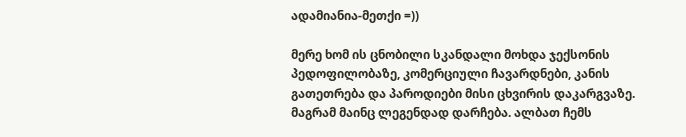ადამიანია-მეთქი =))

მერე ხომ ის ცნობილი სკანდალი მოხდა ჯექსონის პედოფილობაზე, კომერციული ჩავარდნები, კანის გათეთრება და პაროდიები მისი ცხვირის დაკარგვაზე. მაგრამ მაინც ლეგენდად დარჩება. ალბათ ჩემს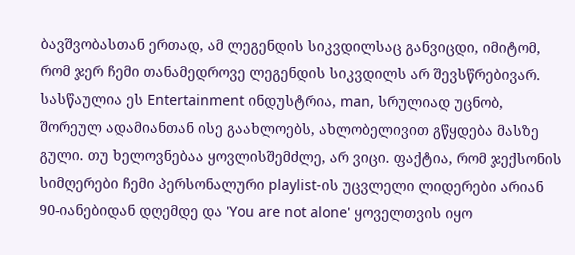ბავშვობასთან ერთად, ამ ლეგენდის სიკვდილსაც განვიცდი, იმიტომ, რომ ჯერ ჩემი თანამედროვე ლეგენდის სიკვდილს არ შევსწრებივარ. სასწაულია ეს Entertainment ინდუსტრია, man, სრულიად უცნობ, შორეულ ადამიანთან ისე გაახლოებს, ახლობელივით გწყდება მასზე გული. თუ ხელოვნებაა ყოვლისშემძლე, არ ვიცი. ფაქტია, რომ ჯექსონის სიმღერები ჩემი პერსონალური playlist-ის უცვლელი ლიდერები არიან 90-იანებიდან დღემდე და 'You are not alone' ყოველთვის იყო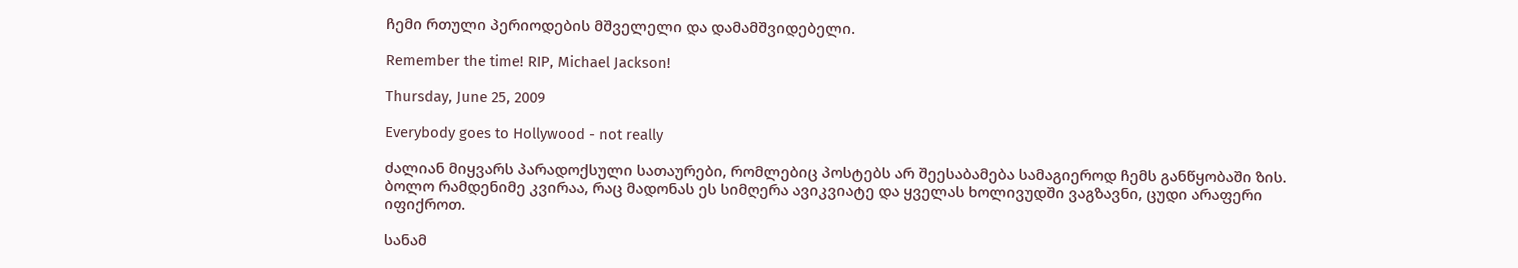ჩემი რთული პერიოდების მშველელი და დამამშვიდებელი.

Remember the time! RIP, Michael Jackson!

Thursday, June 25, 2009

Everybody goes to Hollywood - not really

ძალიან მიყვარს პარადოქსული სათაურები, რომლებიც პოსტებს არ შეესაბამება სამაგიეროდ ჩემს განწყობაში ზის. ბოლო რამდენიმე კვირაა, რაც მადონას ეს სიმღერა ავიკვიატე და ყველას ხოლივუდში ვაგზავნი, ცუდი არაფერი იფიქროთ.

სანამ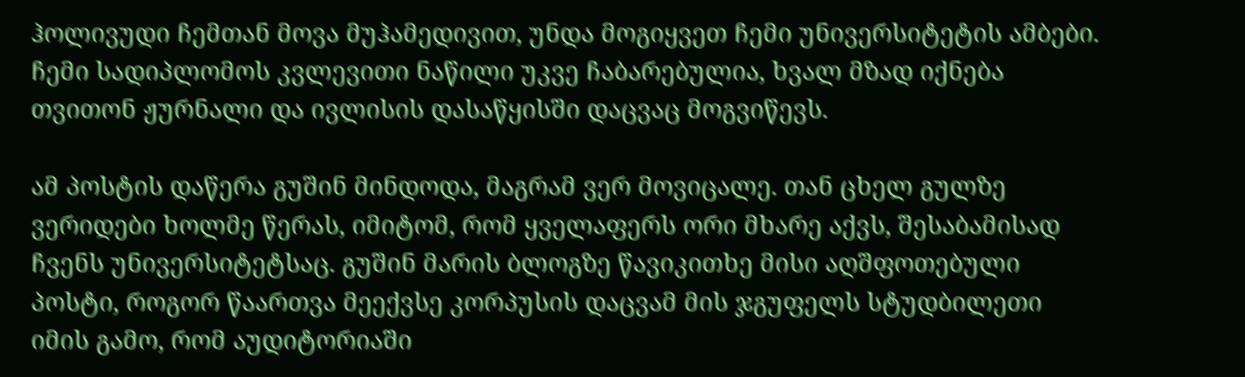ჰოლივუდი ჩემთან მოვა მუჰამედივით, უნდა მოგიყვეთ ჩემი უნივერსიტეტის ამბები. ჩემი სადიპლომოს კვლევითი ნაწილი უკვე ჩაბარებულია, ხვალ მზად იქნება თვითონ ჟურნალი და ივლისის დასაწყისში დაცვაც მოგვიწევს.

ამ პოსტის დაწერა გუშინ მინდოდა, მაგრამ ვერ მოვიცალე. თან ცხელ გულზე ვერიდები ხოლმე წერას, იმიტომ, რომ ყველაფერს ორი მხარე აქვს, შესაბამისად ჩვენს უნივერსიტეტსაც. გუშინ მარის ბლოგზე წავიკითხე მისი აღშფოთებული პოსტი, როგორ წაართვა მეექვსე კორპუსის დაცვამ მის ჯგუფელს სტუდბილეთი იმის გამო, რომ აუდიტორიაში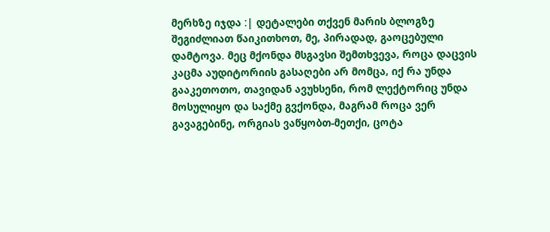მერხზე იჯდა :| დეტალები თქვენ მარის ბლოგზე შეგიძლიათ წაიკითხოთ, მე, პირადად, გაოცებული დამტოვა. მეც მქონდა მსგავსი შემთხვევა, როცა დაცვის კაცმა აუდიტორიის გასაღები არ მომცა, იქ რა უნდა გააკეთოთო, თავიდან ავუხსენი, რომ ლექტორიც უნდა მოსულიყო და საქმე გვქონდა, მაგრამ როცა ვერ გავაგებინე, ორგიას ვაწყობთ-მეთქი, ცოტა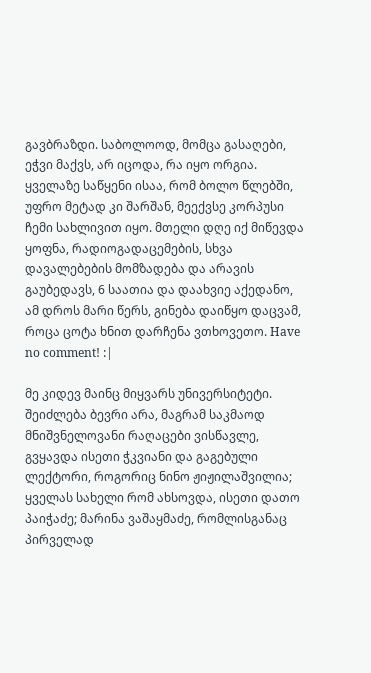გავბრაზდი. საბოლოოდ, მომცა გასაღები, ეჭვი მაქვს, არ იცოდა, რა იყო ორგია. ყველაზე საწყენი ისაა, რომ ბოლო წლებში, უფრო მეტად კი შარშან, მეექვსე კორპუსი ჩემი სახლივით იყო. მთელი დღე იქ მიწევდა ყოფნა, რადიოგადაცემების, სხვა დავალებების მომზადება და არავის გაუბედავს, 6 საათია და დაახვიე აქედანო, ამ დროს მარი წერს, გინება დაიწყო დაცვამ, როცა ცოტა ხნით დარჩენა ვთხოვეთო. Have no comment! :|

მე კიდევ მაინც მიყვარს უნივერსიტეტი. შეიძლება ბევრი არა, მაგრამ საკმაოდ მნიშვნელოვანი რაღაცები ვისწავლე, გვყავდა ისეთი ჭკვიანი და გაგებული ლექტორი, როგორიც ნინო ჟიჟილაშვილია; ყველას სახელი რომ ახსოვდა, ისეთი დათო პაიჭაძე; მარინა ვაშაყმაძე, რომლისგანაც პირველად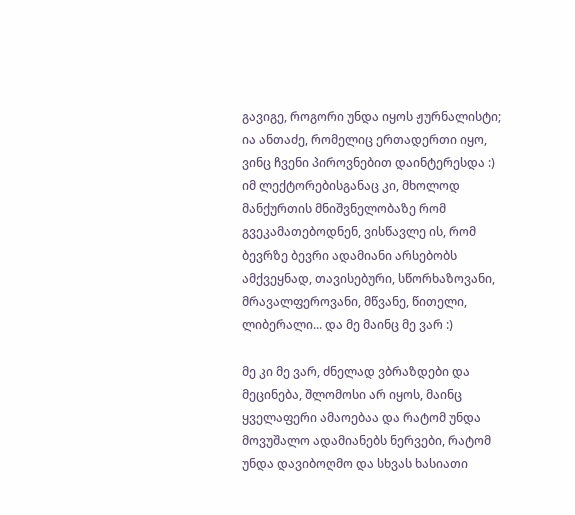გავიგე, როგორი უნდა იყოს ჟურნალისტი; ია ანთაძე, რომელიც ერთადერთი იყო, ვინც ჩვენი პიროვნებით დაინტერესდა :) იმ ლექტორებისგანაც კი, მხოლოდ მანქურთის მნიშვნელობაზე რომ გვეკამათებოდნენ, ვისწავლე ის, რომ ბევრზე ბევრი ადამიანი არსებობს ამქვეყნად, თავისებური, სწორხაზოვანი, მრავალფეროვანი, მწვანე, წითელი, ლიბერალი... და მე მაინც მე ვარ :)

მე კი მე ვარ, ძნელად ვბრაზდები და მეცინება, შლომოსი არ იყოს, მაინც ყველაფერი ამაოებაა და რატომ უნდა მოვუშალო ადამიანებს ნერვები, რატომ უნდა დავიბოღმო და სხვას ხასიათი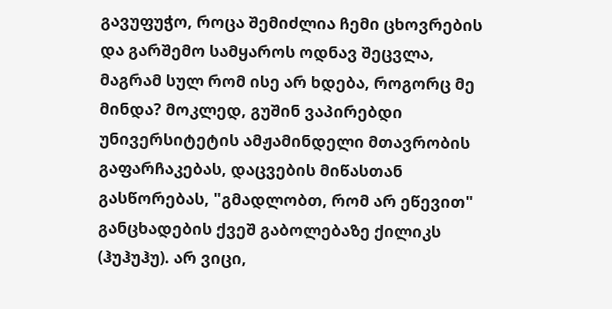გავუფუჭო, როცა შემიძლია ჩემი ცხოვრების და გარშემო სამყაროს ოდნავ შეცვლა, მაგრამ სულ რომ ისე არ ხდება, როგორც მე მინდა? მოკლედ, გუშინ ვაპირებდი უნივერსიტეტის ამჟამინდელი მთავრობის გაფარჩაკებას, დაცვების მიწასთან გასწორებას, "გმადლობთ, რომ არ ეწევით" განცხადების ქვეშ გაბოლებაზე ქილიკს (ჰუჰუჰუ). არ ვიცი,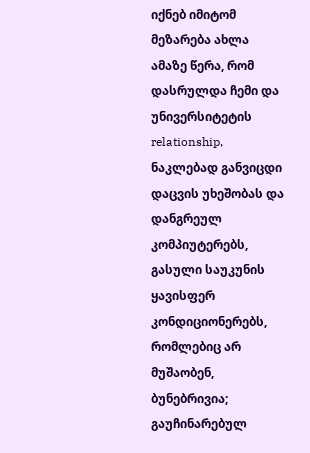იქნებ იმიტომ მეზარება ახლა ამაზე წერა, რომ დასრულდა ჩემი და უნივერსიტეტის relationship, ნაკლებად განვიცდი დაცვის უხეშობას და დანგრეულ კომპიუტერებს, გასული საუკუნის ყავისფერ კონდიციონერებს, რომლებიც არ მუშაობენ, ბუნებრივია; გაუჩინარებულ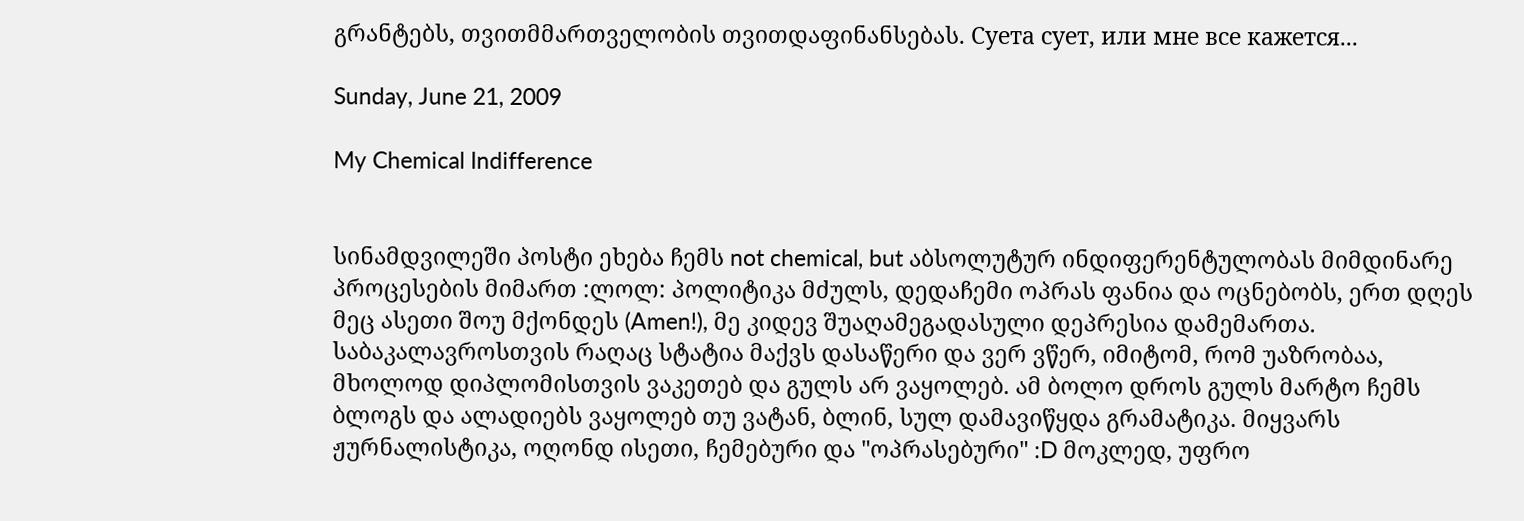გრანტებს, თვითმმართველობის თვითდაფინანსებას. Суета сует, или мне все кажется...

Sunday, June 21, 2009

My Chemical Indifference


სინამდვილეში პოსტი ეხება ჩემს not chemical, but აბსოლუტურ ინდიფერენტულობას მიმდინარე პროცესების მიმართ :ლოლ: პოლიტიკა მძულს, დედაჩემი ოპრას ფანია და ოცნებობს, ერთ დღეს მეც ასეთი შოუ მქონდეს (Amen!), მე კიდევ შუაღამეგადასული დეპრესია დამემართა. საბაკალავროსთვის რაღაც სტატია მაქვს დასაწერი და ვერ ვწერ, იმიტომ, რომ უაზრობაა, მხოლოდ დიპლომისთვის ვაკეთებ და გულს არ ვაყოლებ. ამ ბოლო დროს გულს მარტო ჩემს ბლოგს და ალადიებს ვაყოლებ თუ ვატან, ბლინ, სულ დამავიწყდა გრამატიკა. მიყვარს ჟურნალისტიკა, ოღონდ ისეთი, ჩემებური და "ოპრასებური" :D მოკლედ, უფრო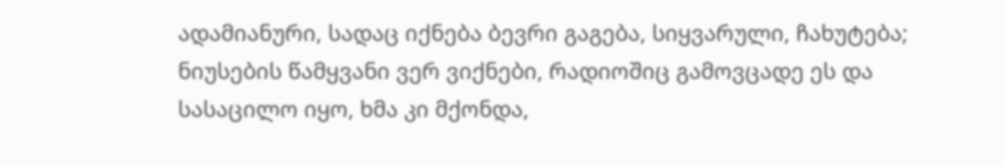ადამიანური, სადაც იქნება ბევრი გაგება, სიყვარული, ჩახუტება; ნიუსების წამყვანი ვერ ვიქნები, რადიოშიც გამოვცადე ეს და სასაცილო იყო, ხმა კი მქონდა,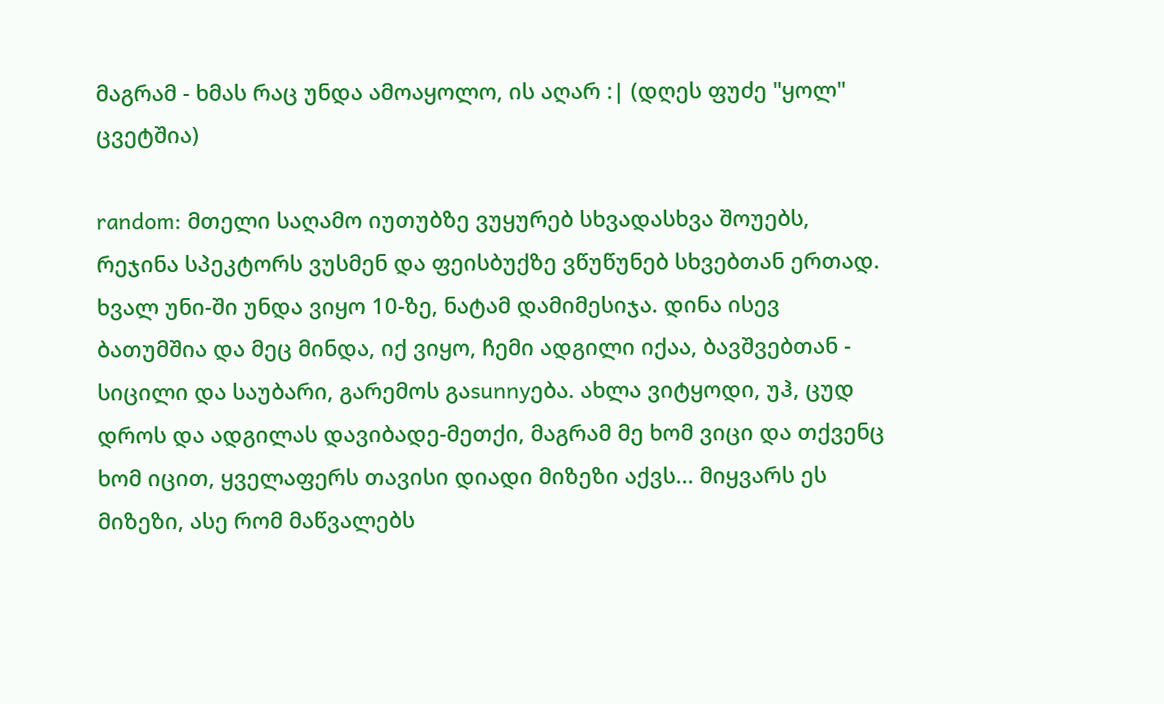მაგრამ - ხმას რაც უნდა ამოაყოლო, ის აღარ :| (დღეს ფუძე "ყოლ" ცვეტშია)

random: მთელი საღამო იუთუბზე ვუყურებ სხვადასხვა შოუებს, რეჯინა სპეკტორს ვუსმენ და ფეისბუქზე ვწუწუნებ სხვებთან ერთად.
ხვალ უნი-ში უნდა ვიყო 10-ზე, ნატამ დამიმესიჯა. დინა ისევ ბათუმშია და მეც მინდა, იქ ვიყო, ჩემი ადგილი იქაა, ბავშვებთან - სიცილი და საუბარი, გარემოს გაsunnyება. ახლა ვიტყოდი, უჰ, ცუდ დროს და ადგილას დავიბადე-მეთქი, მაგრამ მე ხომ ვიცი და თქვენც ხომ იცით, ყველაფერს თავისი დიადი მიზეზი აქვს... მიყვარს ეს მიზეზი, ასე რომ მაწვალებს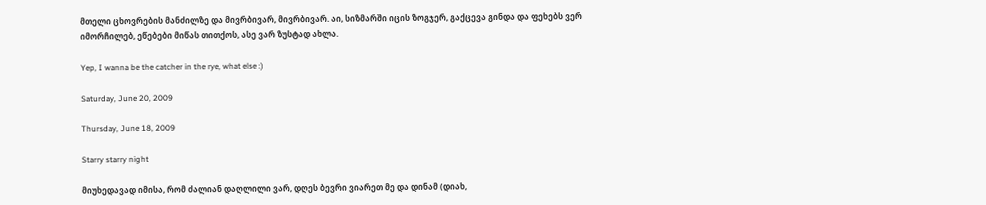მთელი ცხოვრების მანძილზე და მივრბივარ, მივრბივარ. აი, სიზმარში იცის ზოგჯერ, გაქცევა გინდა და ფეხებს ვერ იმორჩილებ, ეწებები მიწას თითქოს, ასე ვარ ზუსტად ახლა.

Yep, I wanna be the catcher in the rye, what else :)

Saturday, June 20, 2009

Thursday, June 18, 2009

Starry starry night

მიუხედავად იმისა, რომ ძალიან დაღლილი ვარ, დღეს ბევრი ვიარეთ მე და დინამ (დიახ,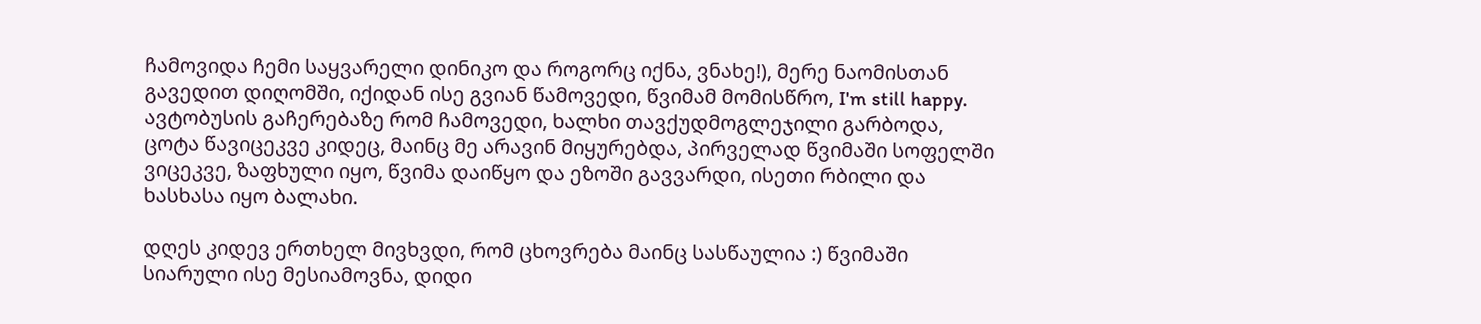ჩამოვიდა ჩემი საყვარელი დინიკო და როგორც იქნა, ვნახე!), მერე ნაომისთან გავედით დიღომში, იქიდან ისე გვიან წამოვედი, წვიმამ მომისწრო, I'm still happy. ავტობუსის გაჩერებაზე რომ ჩამოვედი, ხალხი თავქუდმოგლეჯილი გარბოდა, ცოტა წავიცეკვე კიდეც, მაინც მე არავინ მიყურებდა, პირველად წვიმაში სოფელში ვიცეკვე, ზაფხული იყო, წვიმა დაიწყო და ეზოში გავვარდი, ისეთი რბილი და ხასხასა იყო ბალახი.

დღეს კიდევ ერთხელ მივხვდი, რომ ცხოვრება მაინც სასწაულია :) წვიმაში სიარული ისე მესიამოვნა, დიდი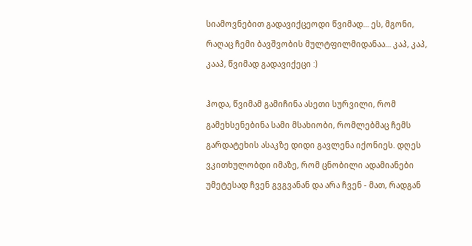სიამოვნებით გადავიქცეოდი წვიმად... ეს, მგონი, რაღაც ჩემი ბავშვობის მულტფილმიდანაა... კაპ, კაპ, კააპ, წვიმად გადავიქეცი :)

ჰოდა, წვიმამ გამიჩინა ასეთი სურვილი, რომ გამეხსენებინა სამი მსახიობი, რომლებმაც ჩემს გარდატეხის ასაკზე დიდი გავლენა იქონიეს. დღეს ვკითხულობდი იმაზე, რომ ცნობილი ადამიანები უმეტესად ჩვენ გვგვანან და არა ჩვენ - მათ, რადგან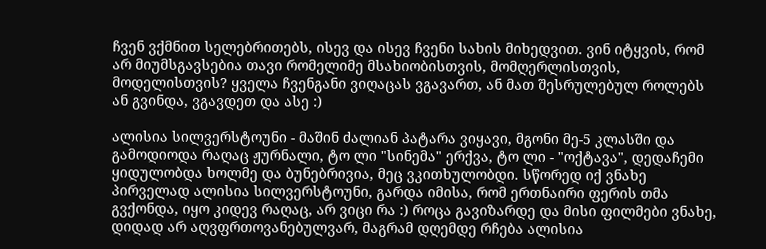ჩვენ ვქმნით სელებრითებს, ისევ და ისევ ჩვენი სახის მიხედვით. ვინ იტყვის, რომ არ მიუმსგავსებია თავი რომელიმე მსახიობისთვის, მომღერლისთვის, მოდელისთვის? ყველა ჩვენგანი ვიღაცას ვგავართ, ან მათ შესრულებულ როლებს ან გვინდა, ვგავდეთ და ასე :)

ალისია სილვერსტოუნი - მაშინ ძალიან პატარა ვიყავი, მგონი მე-5 კლასში და გამოდიოდა რაღაც ჟურნალი, ტო ლი "სინემა" ერქვა, ტო ლი - "ოქტავა", დედაჩემი ყიდულობდა ხოლმე და ბუნებრივია, მეც ვკითხულობდი. სწორედ იქ ვნახე პირველად ალისია სილვერსტოუნი, გარდა იმისა, რომ ერთნაირი ფერის თმა გვქონდა, იყო კიდევ რაღაც, არ ვიცი რა :) როცა გავიზარდე და მისი ფილმები ვნახე, დიდად არ აღვფრთოვანებულვარ, მაგრამ დღემდე რჩება ალისია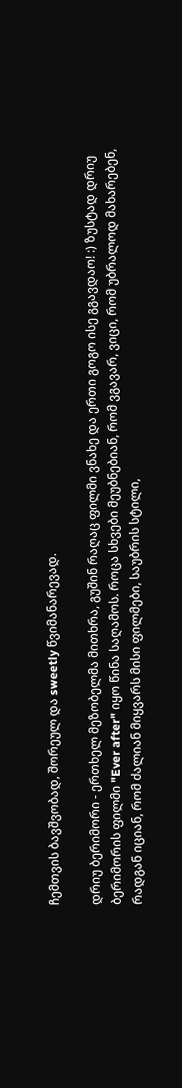ჩემთვის ბავშვობად, შორეულ და sweetly წვიმანარევად.

დრიუ ბერიმორი - ერთხელ მეზობელმა მითხრა, გუშინ რაღაც ფილმი ვნახე და ერთი გოგო ისე გგავდაო! :) ზუსტად დრიუ ბერიმორის ფილმი "Ever after" იყო წინა საღამოს. როცა სხვები მეუბნებიან, რომ ვგავარ, ვიცი, რომ უბრალოდ მახარებენ, რადგან იციან, რომ ძალიან მიყვარს მისი ფილმები, საუბრის სტილი,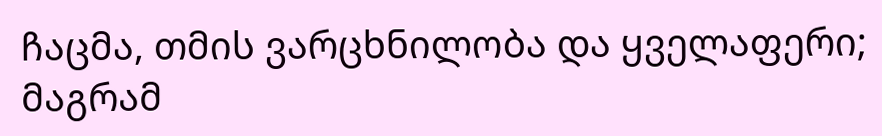ჩაცმა, თმის ვარცხნილობა და ყველაფერი; მაგრამ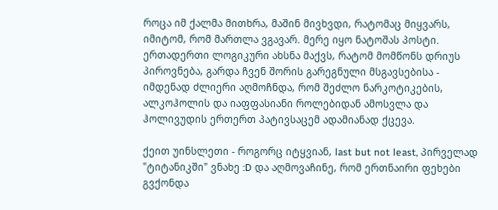როცა იმ ქალმა მითხრა, მაშინ მივხვდი, რატომაც მიყვარს, იმიტომ, რომ მართლა ვგავარ. მერე იყო ნატოშას პოსტი. ერთადერთი ლოგიკური ახსნა მაქვს, რატომ მომწონს დრიუს პიროვნება, გარდა ჩვენ შორის გარეგნული მსგავსებისა - იმდენად ძლიერი აღმოჩნდა, რომ შეძლო ნარკოტიკების, ალკოჰოლის და იაფფასიანი როლებიდან ამოსვლა და ჰოლივუდის ერთერთ პატივსაცემ ადამიანად ქცევა.

ქეით უინსლეთი - როგორც იტყვიან, last but not least, პირველად "ტიტანიკში" ვნახე :D და აღმოვაჩინე, რომ ერთნაირი ფეხები გვქონდა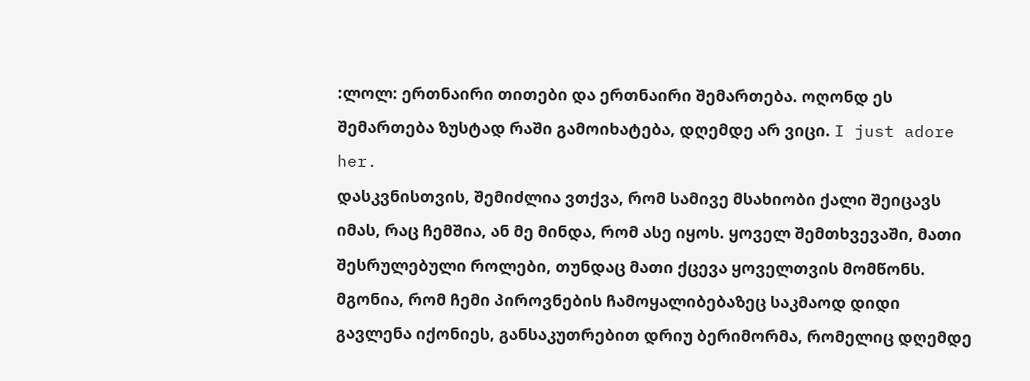:ლოლ: ერთნაირი თითები და ერთნაირი შემართება. ოღონდ ეს შემართება ზუსტად რაში გამოიხატება, დღემდე არ ვიცი. I just adore her.
დასკვნისთვის, შემიძლია ვთქვა, რომ სამივე მსახიობი ქალი შეიცავს იმას, რაც ჩემშია, ან მე მინდა, რომ ასე იყოს. ყოველ შემთხვევაში, მათი შესრულებული როლები, თუნდაც მათი ქცევა ყოველთვის მომწონს. მგონია, რომ ჩემი პიროვნების ჩამოყალიბებაზეც საკმაოდ დიდი გავლენა იქონიეს, განსაკუთრებით დრიუ ბერიმორმა, რომელიც დღემდე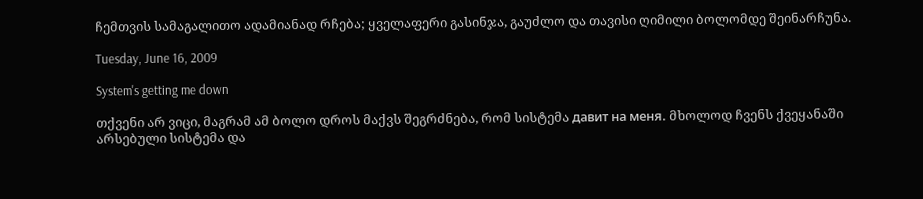ჩემთვის სამაგალითო ადამიანად რჩება; ყველაფერი გასინჯა, გაუძლო და თავისი ღიმილი ბოლომდე შეინარჩუნა.

Tuesday, June 16, 2009

System's getting me down

თქვენი არ ვიცი, მაგრამ ამ ბოლო დროს მაქვს შეგრძნება, რომ სისტემა давит на меня. მხოლოდ ჩვენს ქვეყანაში არსებული სისტემა და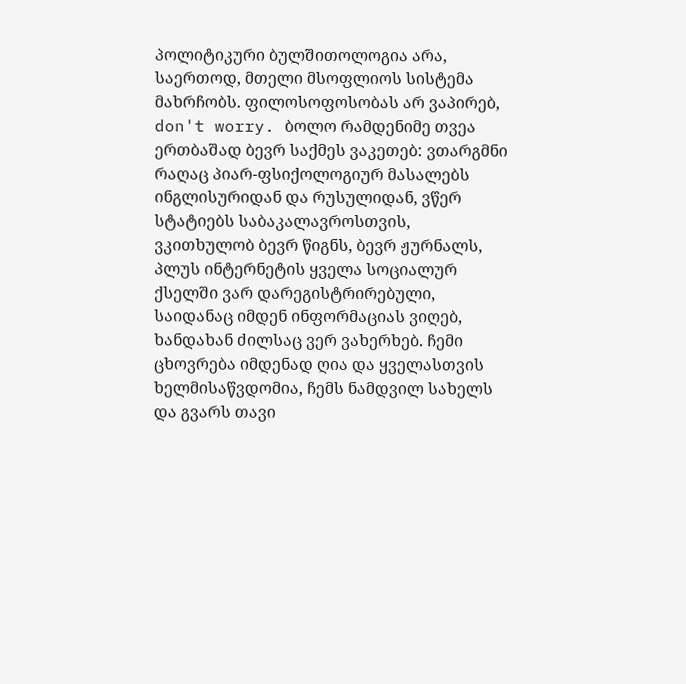პოლიტიკური ბულშითოლოგია არა, საერთოდ, მთელი მსოფლიოს სისტემა მახრჩობს. ფილოსოფოსობას არ ვაპირებ, don't worry. ბოლო რამდენიმე თვეა ერთბაშად ბევრ საქმეს ვაკეთებ: ვთარგმნი რაღაც პიარ-ფსიქოლოგიურ მასალებს ინგლისურიდან და რუსულიდან, ვწერ სტატიებს საბაკალავროსთვის, ვკითხულობ ბევრ წიგნს, ბევრ ჟურნალს, პლუს ინტერნეტის ყველა სოციალურ ქსელში ვარ დარეგისტრირებული, საიდანაც იმდენ ინფორმაციას ვიღებ, ხანდახან ძილსაც ვერ ვახერხებ. ჩემი ცხოვრება იმდენად ღია და ყველასთვის ხელმისაწვდომია, ჩემს ნამდვილ სახელს და გვარს თავი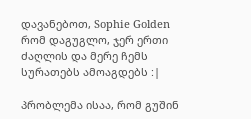დავანებოთ, Sophie Golden რომ დაგუგლო, ჯერ ერთი ძაღლის და მერე ჩემს სურათებს ამოაგდებს :|

პრობლემა ისაა, რომ გუშინ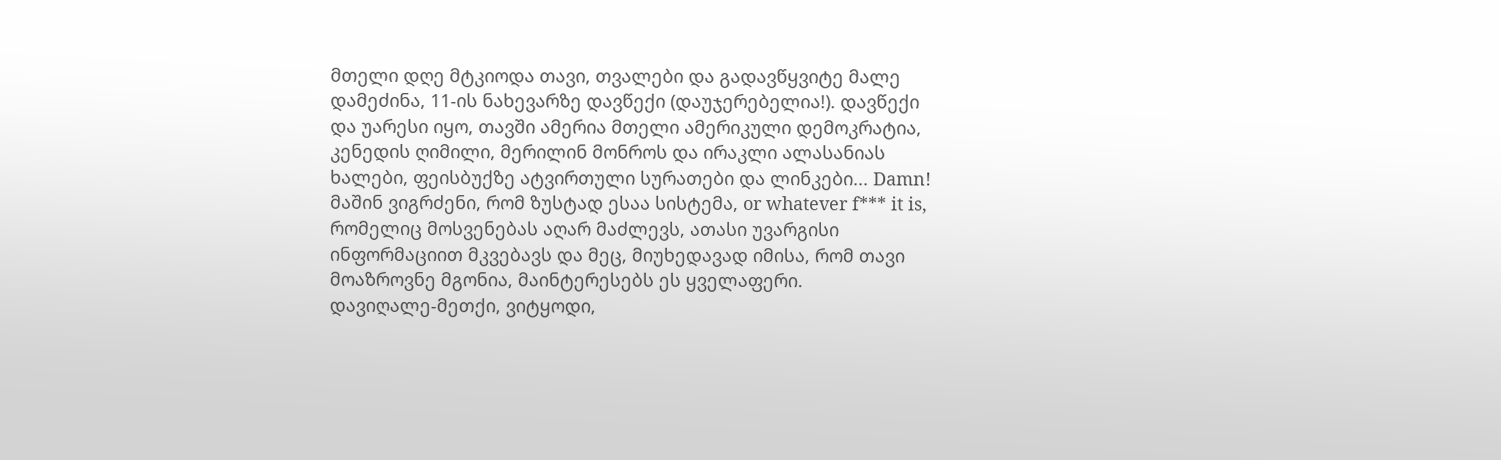მთელი დღე მტკიოდა თავი, თვალები და გადავწყვიტე მალე დამეძინა, 11-ის ნახევარზე დავწექი (დაუჯერებელია!). დავწექი და უარესი იყო, თავში ამერია მთელი ამერიკული დემოკრატია, კენედის ღიმილი, მერილინ მონროს და ირაკლი ალასანიას ხალები, ფეისბუქზე ატვირთული სურათები და ლინკები... Damn! მაშინ ვიგრძენი, რომ ზუსტად ესაა სისტემა, or whatever f*** it is, რომელიც მოსვენებას აღარ მაძლევს, ათასი უვარგისი ინფორმაციით მკვებავს და მეც, მიუხედავად იმისა, რომ თავი მოაზროვნე მგონია, მაინტერესებს ეს ყველაფერი.
დავიღალე-მეთქი, ვიტყოდი,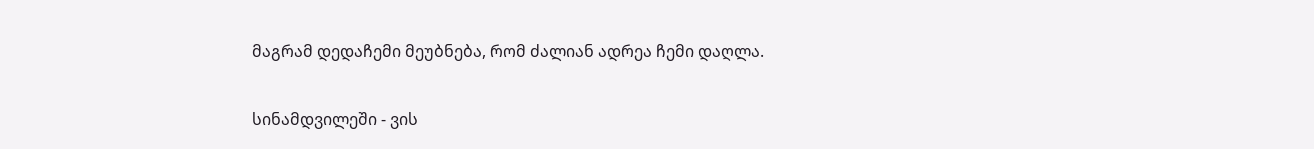მაგრამ დედაჩემი მეუბნება, რომ ძალიან ადრეა ჩემი დაღლა.

სინამდვილეში - ვის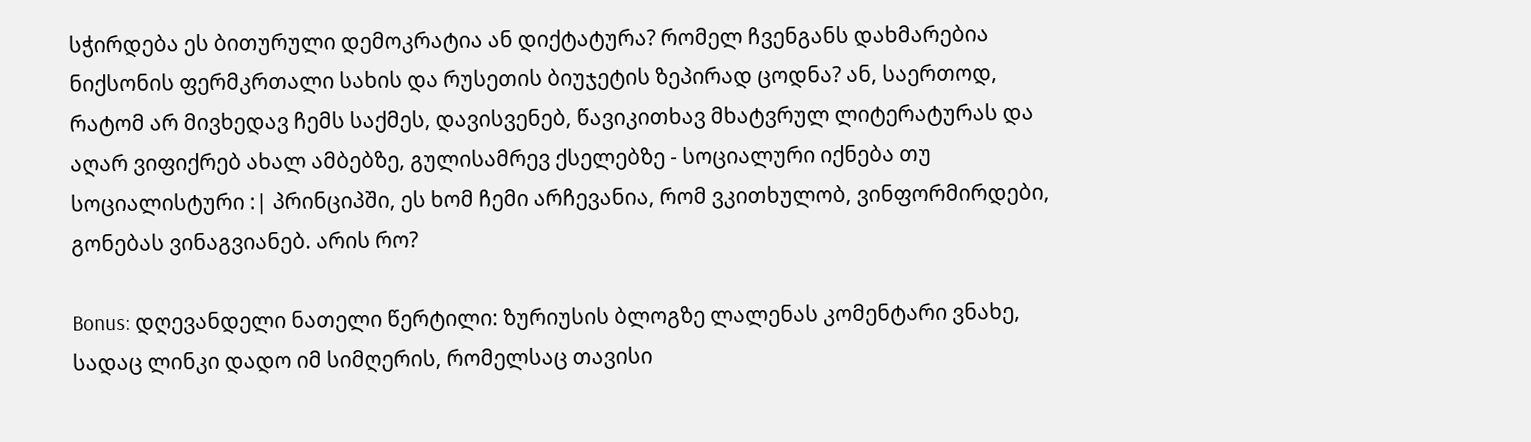სჭირდება ეს ბითურული დემოკრატია ან დიქტატურა? რომელ ჩვენგანს დახმარებია ნიქსონის ფერმკრთალი სახის და რუსეთის ბიუჯეტის ზეპირად ცოდნა? ან, საერთოდ, რატომ არ მივხედავ ჩემს საქმეს, დავისვენებ, წავიკითხავ მხატვრულ ლიტერატურას და აღარ ვიფიქრებ ახალ ამბებზე, გულისამრევ ქსელებზე - სოციალური იქნება თუ სოციალისტური :| პრინციპში, ეს ხომ ჩემი არჩევანია, რომ ვკითხულობ, ვინფორმირდები, გონებას ვინაგვიანებ. არის რო?

Bonus: დღევანდელი ნათელი წერტილი: ზურიუსის ბლოგზე ლალენას კომენტარი ვნახე, სადაც ლინკი დადო იმ სიმღერის, რომელსაც თავისი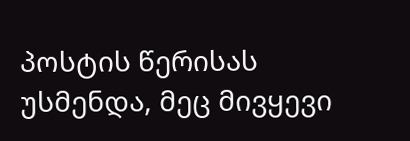პოსტის წერისას უსმენდა, მეც მივყევი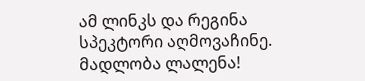ამ ლინკს და რეგინა სპეკტორი აღმოვაჩინე. მადლობა ლალენა!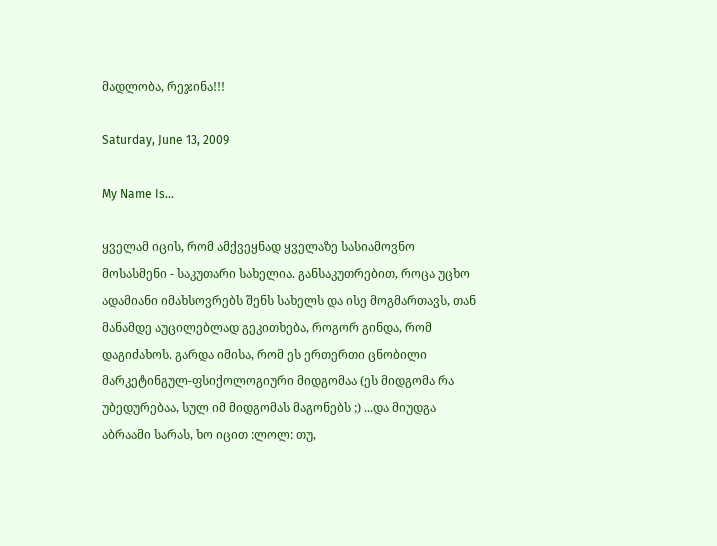მადლობა, რეჯინა!!!

Saturday, June 13, 2009

My Name Is...

ყველამ იცის, რომ ამქვეყნად ყველაზე სასიამოვნო მოსასმენი - საკუთარი სახელია. განსაკუთრებით, როცა უცხო ადამიანი იმახსოვრებს შენს სახელს და ისე მოგმართავს, თან მანამდე აუცილებლად გეკითხება, როგორ გინდა, რომ დაგიძახოს. გარდა იმისა, რომ ეს ერთერთი ცნობილი მარკეტინგულ-ფსიქოლოგიური მიდგომაა (ეს მიდგომა რა უბედურებაა, სულ იმ მიდგომას მაგონებს ;) ...და მიუდგა აბრაამი სარას, ხო იცით :ლოლ: თუ,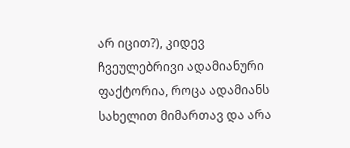არ იცით?), კიდევ ჩვეულებრივი ადამიანური ფაქტორია, როცა ადამიანს სახელით მიმართავ და არა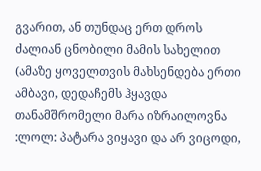გვარით, ან თუნდაც ერთ დროს ძალიან ცნობილი მამის სახელით (ამაზე ყოველთვის მახსენდება ერთი ამბავი, დედაჩემს ჰყავდა თანამშრომელი მარა იზრაილოვნა :ლოლ: პატარა ვიყავი და არ ვიცოდი,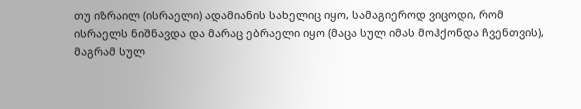თუ იზრაილ (ისრაელი) ადამიანის სახელიც იყო, სამაგიეროდ ვიცოდი, რომ ისრაელს ნიშნავდა და მარაც ებრაელი იყო (მაცა სულ იმას მოჰქონდა ჩვენთვის), მაგრამ სულ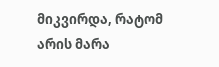მიკვირდა, რატომ არის მარა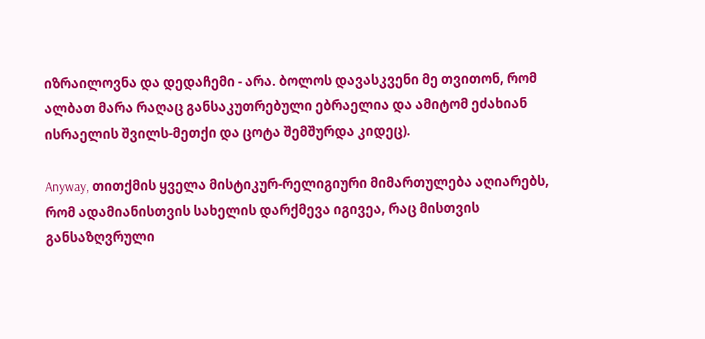იზრაილოვნა და დედაჩემი - არა. ბოლოს დავასკვენი მე თვითონ, რომ ალბათ მარა რაღაც განსაკუთრებული ებრაელია და ამიტომ ეძახიან ისრაელის შვილს-მეთქი და ცოტა შემშურდა კიდეც).

Anyway, თითქმის ყველა მისტიკურ-რელიგიური მიმართულება აღიარებს, რომ ადამიანისთვის სახელის დარქმევა იგივეა, რაც მისთვის განსაზღვრული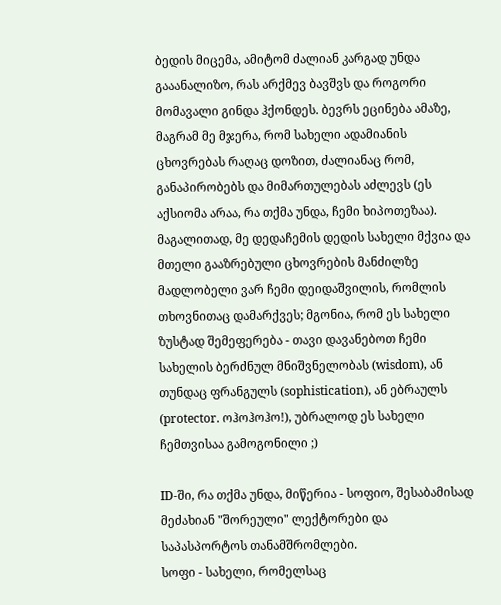ბედის მიცემა, ამიტომ ძალიან კარგად უნდა გააანალიზო, რას არქმევ ბავშვს და როგორი მომავალი გინდა ჰქონდეს. ბევრს ეცინება ამაზე, მაგრამ მე მჯერა, რომ სახელი ადამიანის ცხოვრებას რაღაც დოზით, ძალიანაც რომ, განაპირობებს და მიმართულებას აძლევს (ეს აქსიომა არაა, რა თქმა უნდა, ჩემი ხიპოთეზაა). მაგალითად, მე დედაჩემის დედის სახელი მქვია და მთელი გააზრებული ცხოვრების მანძილზე მადლობელი ვარ ჩემი დეიდაშვილის, რომლის თხოვნითაც დამარქვეს; მგონია, რომ ეს სახელი ზუსტად შემეფერება - თავი დავანებოთ ჩემი სახელის ბერძნულ მნიშვნელობას (wisdom), ან თუნდაც ფრანგულს (sophistication), ან ებრაულს (protector. ოჰოჰოჰო!), უბრალოდ ეს სახელი ჩემთვისაა გამოგონილი ;)

ID-ში, რა თქმა უნდა, მიწერია - სოფიო, შესაბამისად მეძახიან "შორეული" ლექტორები და საპასპორტოს თანამშრომლები.
სოფი - სახელი, რომელსაც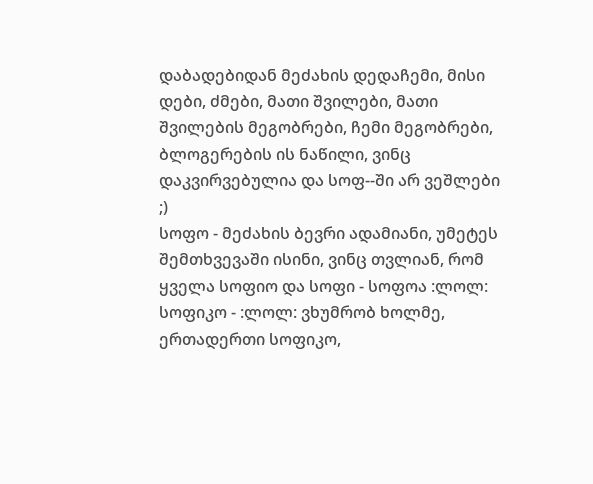დაბადებიდან მეძახის დედაჩემი, მისი დები, ძმები, მათი შვილები, მათი შვილების მეგობრები, ჩემი მეგობრები, ბლოგერების ის ნაწილი, ვინც დაკვირვებულია და სოფ--ში არ ვეშლები ;)
სოფო - მეძახის ბევრი ადამიანი, უმეტეს შემთხვევაში ისინი, ვინც თვლიან, რომ ყველა სოფიო და სოფი - სოფოა :ლოლ:
სოფიკო - :ლოლ: ვხუმრობ ხოლმე, ერთადერთი სოფიკო,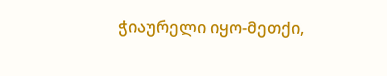ჭიაურელი იყო-მეთქი,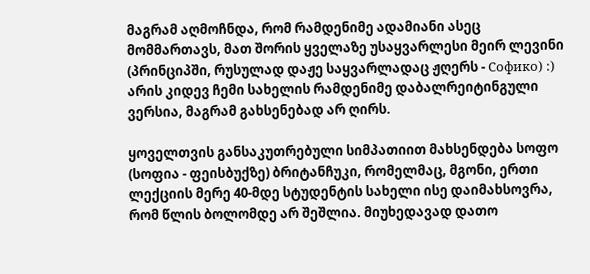მაგრამ აღმოჩნდა, რომ რამდენიმე ადამიანი ასეც მომმართავს, მათ შორის ყველაზე უსაყვარლესი მეირ ლევინი (პრინციპში, რუსულად დაჟე საყვარლადაც ჟღერს - Софико) :)
არის კიდევ ჩემი სახელის რამდენიმე დაბალრეიტინგული ვერსია, მაგრამ გახსენებად არ ღირს.

ყოველთვის განსაკუთრებული სიმპათიით მახსენდება სოფო (სოფია - ფეისბუქზე) ბრიტანჩუკი, რომელმაც, მგონი, ერთი ლექციის მერე 40-მდე სტუდენტის სახელი ისე დაიმახსოვრა, რომ წლის ბოლომდე არ შეშლია. მიუხედავად დათო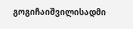გოგიჩაიშვილისადმი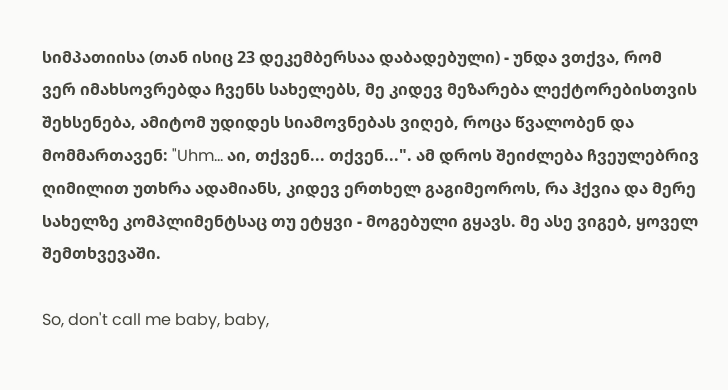სიმპათიისა (თან ისიც 23 დეკემბერსაა დაბადებული) - უნდა ვთქვა, რომ ვერ იმახსოვრებდა ჩვენს სახელებს, მე კიდევ მეზარება ლექტორებისთვის შეხსენება, ამიტომ უდიდეს სიამოვნებას ვიღებ, როცა წვალობენ და მომმართავენ: "Uhm... აი, თქვენ... თქვენ...". ამ დროს შეიძლება ჩვეულებრივ ღიმილით უთხრა ადამიანს, კიდევ ერთხელ გაგიმეოროს, რა ჰქვია და მერე სახელზე კომპლიმენტსაც თუ ეტყვი - მოგებული გყავს. მე ასე ვიგებ, ყოველ შემთხვევაში.

So, don't call me baby, baby,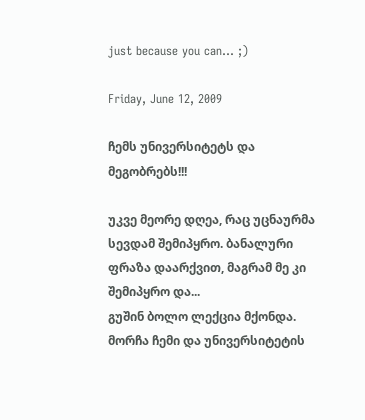just because you can... ;)

Friday, June 12, 2009

ჩემს უნივერსიტეტს და მეგობრებს!!!

უკვე მეორე დღეა, რაც უცნაურმა სევდამ შემიპყრო. ბანალური ფრაზა დაარქვით, მაგრამ მე კი შემიპყრო და...
გუშინ ბოლო ლექცია მქონდა. მორჩა ჩემი და უნივერსიტეტის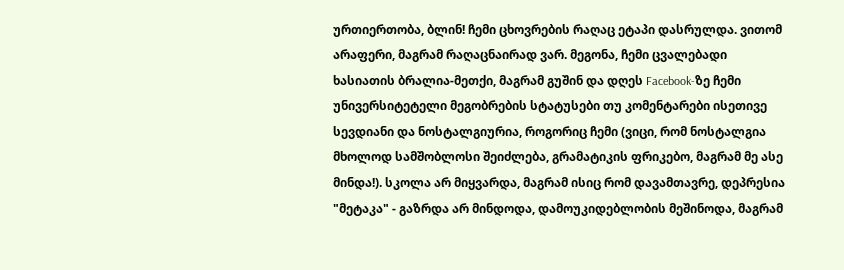ურთიერთობა, ბლინ! ჩემი ცხოვრების რაღაც ეტაპი დასრულდა. ვითომ არაფერი, მაგრამ რაღაცნაირად ვარ. მეგონა, ჩემი ცვალებადი ხასიათის ბრალია-მეთქი, მაგრამ გუშინ და დღეს Facebook-ზე ჩემი უნივერსიტეტელი მეგობრების სტატუსები თუ კომენტარები ისეთივე სევდიანი და ნოსტალგიურია, როგორიც ჩემი (ვიცი, რომ ნოსტალგია მხოლოდ სამშობლოსი შეიძლება, გრამატიკის ფრიკებო, მაგრამ მე ასე მინდა!). სკოლა არ მიყვარდა, მაგრამ ისიც რომ დავამთავრე, დეპრესია "მეტაკა" - გაზრდა არ მინდოდა, დამოუკიდებლობის მეშინოდა, მაგრამ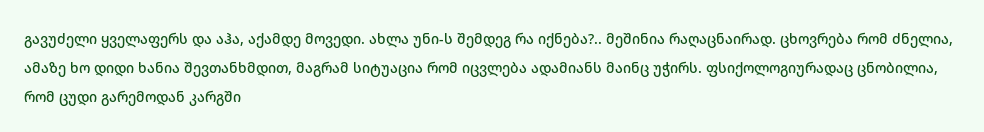გავუძელი ყველაფერს და აჰა, აქამდე მოვედი. ახლა უნი-ს შემდეგ რა იქნება?.. მეშინია რაღაცნაირად. ცხოვრება რომ ძნელია, ამაზე ხო დიდი ხანია შევთანხმდით, მაგრამ სიტუაცია რომ იცვლება ადამიანს მაინც უჭირს. ფსიქოლოგიურადაც ცნობილია, რომ ცუდი გარემოდან კარგში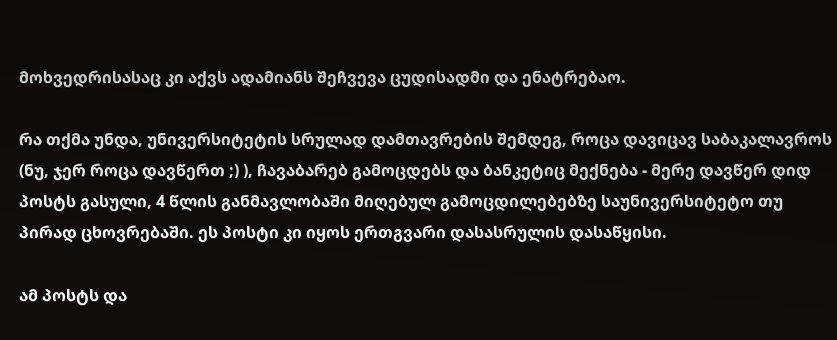მოხვედრისასაც კი აქვს ადამიანს შეჩვევა ცუდისადმი და ენატრებაო.

რა თქმა უნდა, უნივერსიტეტის სრულად დამთავრების შემდეგ, როცა დავიცავ საბაკალავროს (ნუ, ჯერ როცა დავწერთ ;) ), ჩავაბარებ გამოცდებს და ბანკეტიც მექნება - მერე დავწერ დიდ პოსტს გასული, 4 წლის განმავლობაში მიღებულ გამოცდილებებზე საუნივერსიტეტო თუ პირად ცხოვრებაში. ეს პოსტი კი იყოს ერთგვარი დასასრულის დასაწყისი.

ამ პოსტს და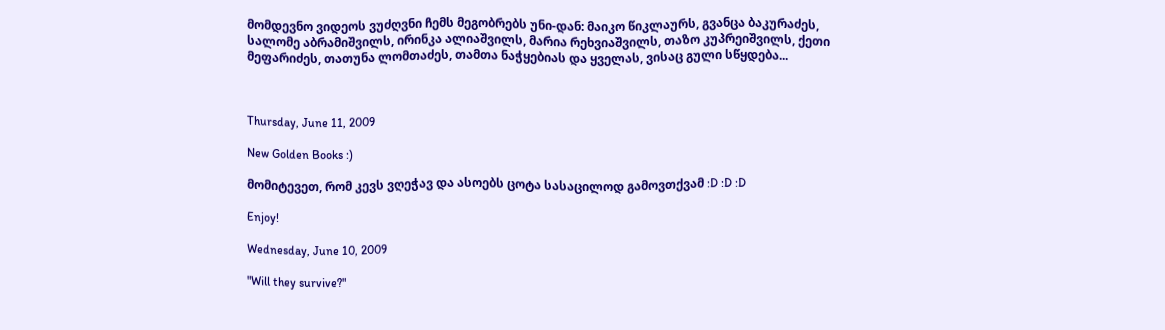მომდევნო ვიდეოს ვუძღვნი ჩემს მეგობრებს უნი-დან: მაიკო წიკლაურს, გვანცა ბაკურაძეს, სალომე აბრამიშვილს, ირინკა ალიაშვილს, მარია რეხვიაშვილს, თაზო კუპრეიშვილს, ქეთი მეფარიძეს, თათუნა ლომთაძეს, თამთა ნაჭყებიას და ყველას, ვისაც გული სწყდება...



Thursday, June 11, 2009

New Golden Books :)

მომიტევეთ, რომ კევს ვღეჭავ და ასოებს ცოტა სასაცილოდ გამოვთქვამ :D :D :D

Enjoy!

Wednesday, June 10, 2009

"Will they survive?"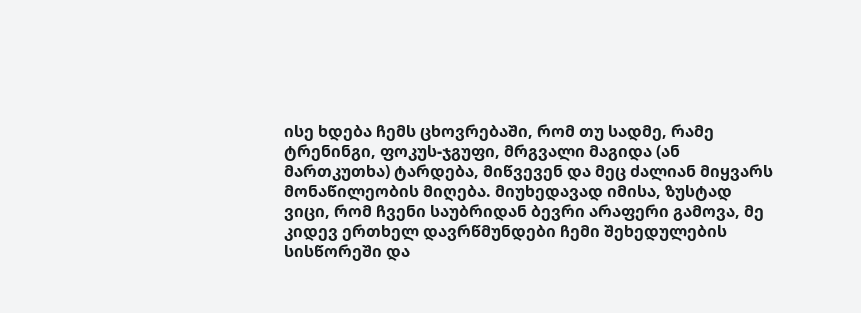ისე ხდება ჩემს ცხოვრებაში, რომ თუ სადმე, რამე ტრენინგი, ფოკუს-ჯგუფი, მრგვალი მაგიდა (ან მართკუთხა) ტარდება, მიწვევენ და მეც ძალიან მიყვარს მონაწილეობის მიღება. მიუხედავად იმისა, ზუსტად ვიცი, რომ ჩვენი საუბრიდან ბევრი არაფერი გამოვა, მე კიდევ ერთხელ დავრწმუნდები ჩემი შეხედულების სისწორეში და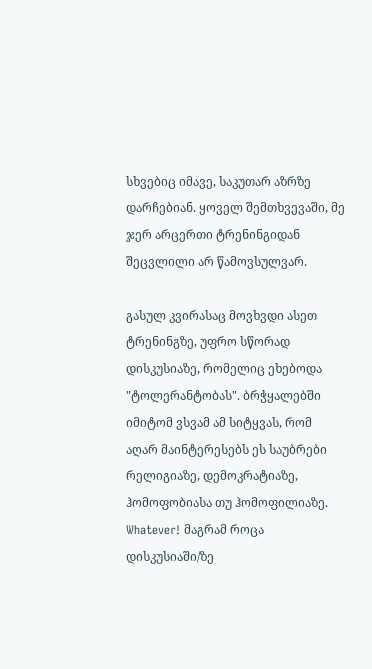სხვებიც იმავე, საკუთარ აზრზე დარჩებიან. ყოველ შემთხვევაში, მე ჯერ არცერთი ტრენინგიდან შეცვლილი არ წამოვსულვარ.

გასულ კვირასაც მოვხვდი ასეთ ტრენინგზე, უფრო სწორად დისკუსიაზე, რომელიც ეხებოდა "ტოლერანტობას". ბრჭყალებში იმიტომ ვსვამ ამ სიტყვას, რომ აღარ მაინტერესებს ეს საუბრები რელიგიაზე, დემოკრატიაზე, ჰომოფობიასა თუ ჰომოფილიაზე. Whatever! მაგრამ როცა დისკუსიაში/ზე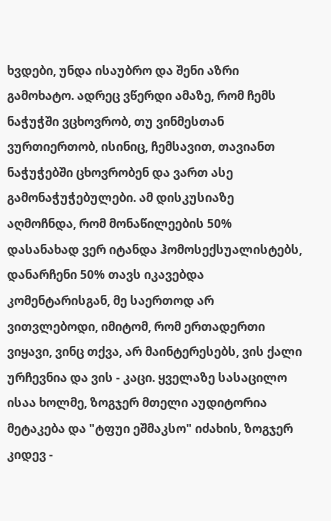ხვდები, უნდა ისაუბრო და შენი აზრი გამოხატო. ადრეც ვწერდი ამაზე, რომ ჩემს ნაჭუჭში ვცხოვრობ, თუ ვინმესთან ვურთიერთობ, ისინიც, ჩემსავით, თავიანთ ნაჭუჭებში ცხოვრობენ და ვართ ასე გამონაჭუჭებულები. ამ დისკუსიაზე აღმოჩნდა, რომ მონაწილეების 50% დასანახად ვერ იტანდა ჰომოსექსუალისტებს, დანარჩენი 50% თავს იკავებდა კომენტარისგან, მე საერთოდ არ ვითვლებოდი, იმიტომ, რომ ერთადერთი ვიყავი, ვინც თქვა, არ მაინტერესებს, ვის ქალი ურჩევნია და ვის - კაცი. ყველაზე სასაცილო ისაა ხოლმე, ზოგჯერ მთელი აუდიტორია მეტაკება და "ტფუი ეშმაკსო" იძახის, ზოგჯერ კიდევ -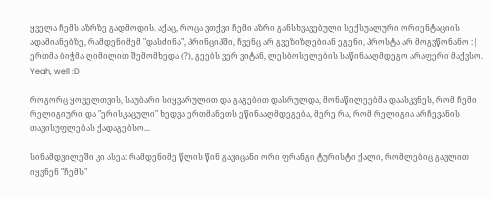ყველა ჩემს აზრზე გადმოდის. აქაც, როცა ვთქვი ჩემი აზრი განსხვავებული სექსუალური ორიენტაციის ადამიანებზე, რამდენიმემ "დასძინა", პრინციპში, ჩვენც არ გვეზიზღებიან ეგენი, პროსტა არ მოგვწონანო :| ერთმა ბიჭმა ღიმილით შემომხედა (?), გეებს ვერ ვიტან, ლესბოსელების საწინააღმდეგო არაფერი მაქვსო. Yeah, well :D

როგორც ყოველთვის, საუბარი სიყვარულით და გაგებით დასრულდა, მონაწილეებმა დაასკვნეს, რომ ჩემი რელიგიური და "ერისკაცული" ხედვა ერთმანეთს ეწინააღმდეგება, მერე რა, რომ რელიგია არჩევანის თავისუფლებას ქადაგებსო...

სინამდვილეში კი ასეა: რამდენიმე წლის წინ გავიცანი ორი ფრანგი ტურისტი ქალი, რომლებიც გავლით იყვნენ "ჩემს"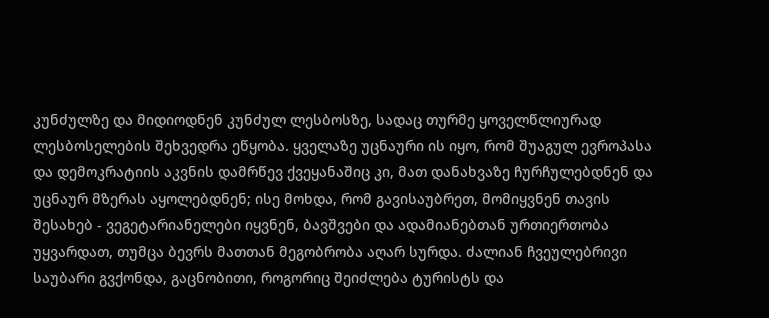კუნძულზე და მიდიოდნენ კუნძულ ლესბოსზე, სადაც თურმე ყოველწლიურად ლესბოსელების შეხვედრა ეწყობა. ყველაზე უცნაური ის იყო, რომ შუაგულ ევროპასა და დემოკრატიის აკვნის დამრწევ ქვეყანაშიც კი, მათ დანახვაზე ჩურჩულებდნენ და უცნაურ მზერას აყოლებდნენ; ისე მოხდა, რომ გავისაუბრეთ, მომიყვნენ თავის შესახებ - ვეგეტარიანელები იყვნენ, ბავშვები და ადამიანებთან ურთიერთობა უყვარდათ, თუმცა ბევრს მათთან მეგობრობა აღარ სურდა. ძალიან ჩვეულებრივი საუბარი გვქონდა, გაცნობითი, როგორიც შეიძლება ტურისტს და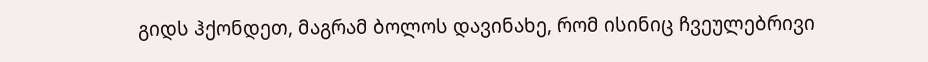გიდს ჰქონდეთ, მაგრამ ბოლოს დავინახე, რომ ისინიც ჩვეულებრივი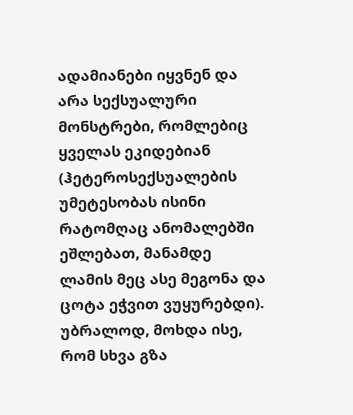ადამიანები იყვნენ და არა სექსუალური მონსტრები, რომლებიც ყველას ეკიდებიან (ჰეტეროსექსუალების უმეტესობას ისინი რატომღაც ანომალებში ეშლებათ, მანამდე ლამის მეც ასე მეგონა და ცოტა ეჭვით ვუყურებდი). უბრალოდ, მოხდა ისე, რომ სხვა გზა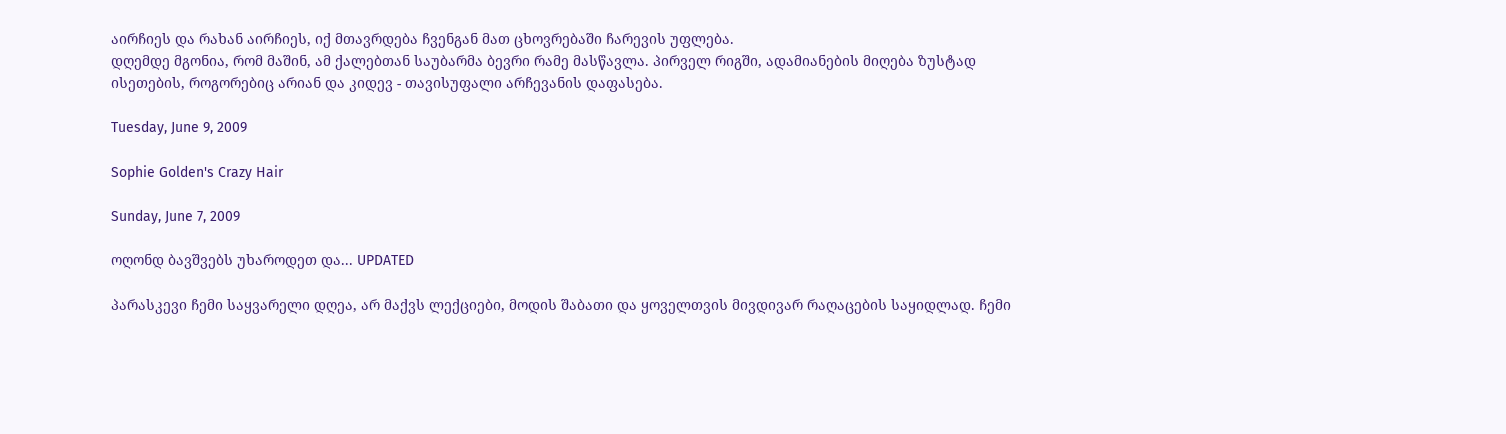აირჩიეს და რახან აირჩიეს, იქ მთავრდება ჩვენგან მათ ცხოვრებაში ჩარევის უფლება.
დღემდე მგონია, რომ მაშინ, ამ ქალებთან საუბარმა ბევრი რამე მასწავლა. პირველ რიგში, ადამიანების მიღება ზუსტად ისეთების, როგორებიც არიან და კიდევ - თავისუფალი არჩევანის დაფასება.

Tuesday, June 9, 2009

Sophie Golden's Crazy Hair

Sunday, June 7, 2009

ოღონდ ბავშვებს უხაროდეთ და... UPDATED

პარასკევი ჩემი საყვარელი დღეა, არ მაქვს ლექციები, მოდის შაბათი და ყოველთვის მივდივარ რაღაცების საყიდლად. ჩემი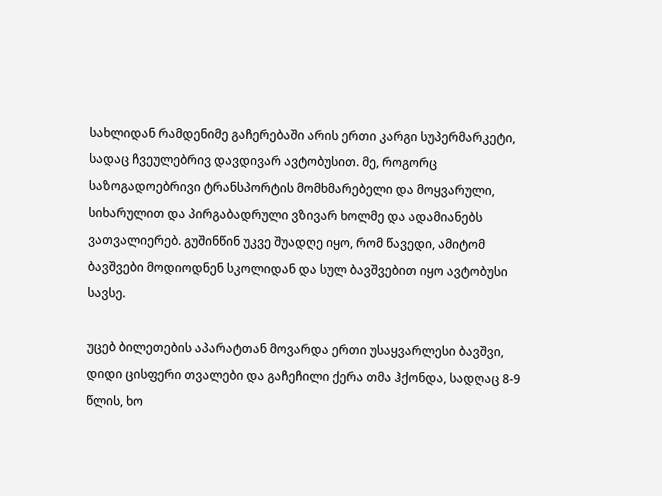სახლიდან რამდენიმე გაჩერებაში არის ერთი კარგი სუპერმარკეტი, სადაც ჩვეულებრივ დავდივარ ავტობუსით. მე, როგორც საზოგადოებრივი ტრანსპორტის მომხმარებელი და მოყვარული, სიხარულით და პირგაბადრული ვზივარ ხოლმე და ადამიანებს ვათვალიერებ. გუშინწინ უკვე შუადღე იყო, რომ წავედი, ამიტომ ბავშვები მოდიოდნენ სკოლიდან და სულ ბავშვებით იყო ავტობუსი სავსე.

უცებ ბილეთების აპარატთან მოვარდა ერთი უსაყვარლესი ბავშვი, დიდი ცისფერი თვალები და გაჩეჩილი ქერა თმა ჰქონდა, სადღაც 8-9 წლის, ხო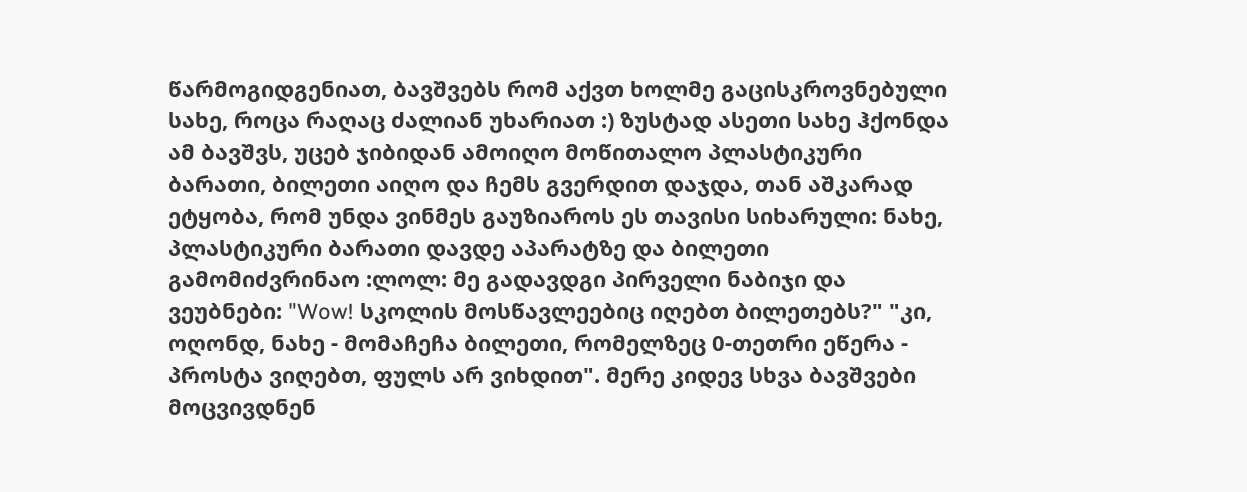წარმოგიდგენიათ, ბავშვებს რომ აქვთ ხოლმე გაცისკროვნებული სახე, როცა რაღაც ძალიან უხარიათ :) ზუსტად ასეთი სახე ჰქონდა ამ ბავშვს, უცებ ჯიბიდან ამოიღო მოწითალო პლასტიკური ბარათი, ბილეთი აიღო და ჩემს გვერდით დაჯდა, თან აშკარად ეტყობა, რომ უნდა ვინმეს გაუზიაროს ეს თავისი სიხარული: ნახე, პლასტიკური ბარათი დავდე აპარატზე და ბილეთი გამომიძვრინაო :ლოლ: მე გადავდგი პირველი ნაბიჯი და ვეუბნები: "Wow! სკოლის მოსწავლეებიც იღებთ ბილეთებს?" "კი, ოღონდ, ნახე - მომაჩეჩა ბილეთი, რომელზეც 0-თეთრი ეწერა - პროსტა ვიღებთ, ფულს არ ვიხდით". მერე კიდევ სხვა ბავშვები მოცვივდნენ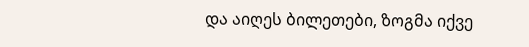და აიღეს ბილეთები, ზოგმა იქვე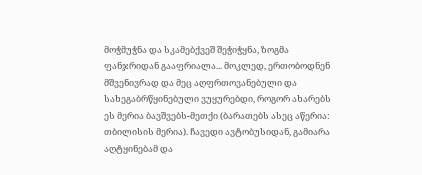მოჭმუჭნა და სკამებქვეშ შეჭიჭყნა, ზოგმა ფანჯრიდან გააფრიალა... მოკლედ, ერთობოდნენ მშვენივრად და მეც აღფრთოვანებული და სახეგაბრწყინებული ვუყურებდი, როგორ ახარებს ეს მერია ბავშვებს-მეთქი (ბარათებს ასეც აწერია: თბილისის მერია). ჩავედი ავტობუსიდან, გამიარა აღტყინებამ და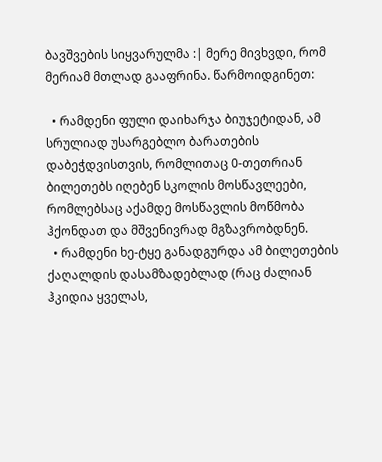ბავშვების სიყვარულმა :| მერე მივხვდი, რომ მერიამ მთლად გააფრინა. წარმოიდგინეთ:

  • რამდენი ფული დაიხარჯა ბიუჯეტიდან, ამ სრულიად უსარგებლო ბარათების დაბეჭდვისთვის, რომლითაც 0-თეთრიან ბილეთებს იღებენ სკოლის მოსწავლეები, რომლებსაც აქამდე მოსწავლის მოწმობა ჰქონდათ და მშვენივრად მგზავრობდნენ.
  • რამდენი ხე-ტყე განადგურდა ამ ბილეთების ქაღალდის დასამზადებლად (რაც ძალიან ჰკიდია ყველას,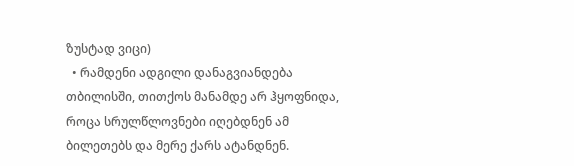ზუსტად ვიცი)
  • რამდენი ადგილი დანაგვიანდება თბილისში, თითქოს მანამდე არ ჰყოფნიდა, როცა სრულწლოვნები იღებდნენ ამ ბილეთებს და მერე ქარს ატანდნენ.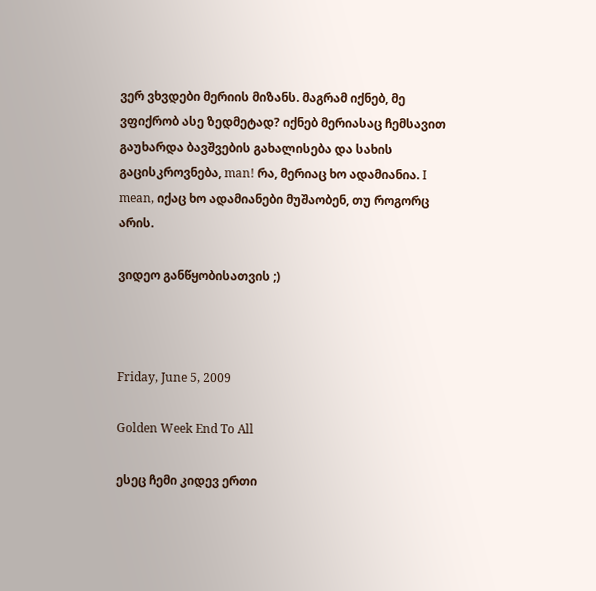ვერ ვხვდები მერიის მიზანს. მაგრამ იქნებ, მე ვფიქრობ ასე ზედმეტად? იქნებ მერიასაც ჩემსავით გაუხარდა ბავშვების გახალისება და სახის გაცისკროვნება, man! რა, მერიაც ხო ადამიანია. I mean, იქაც ხო ადამიანები მუშაობენ, თუ როგორც არის.

ვიდეო განწყობისათვის ;)



Friday, June 5, 2009

Golden Week End To All

ესეც ჩემი კიდევ ერთი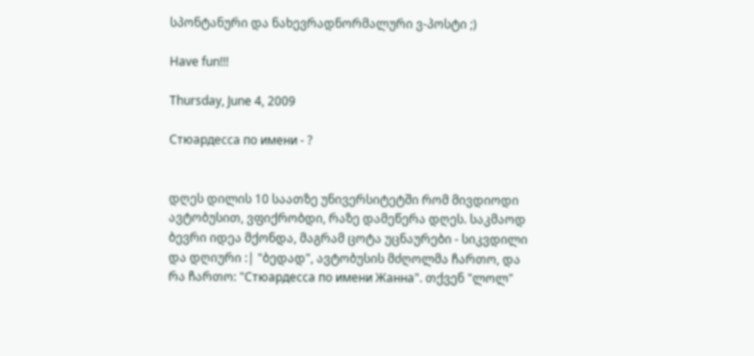სპონტანური და ნახევრადნორმალური ვ-პოსტი ;)

Have fun!!!

Thursday, June 4, 2009

Стюардесса по имени - ?


დღეს დილის 10 საათზე უნივერსიტეტში რომ მივდიოდი ავტობუსით, ვფიქრობდი, რაზე დამეწერა დღეს. საკმაოდ ბევრი იდეა მქონდა, მაგრამ ცოტა უცნაურები - სიკვდილი და დღიური :| "ბედად", ავტობუსის მძღოლმა ჩართო, და რა ჩართო: "Стюардесса по имени Жанна". თქვენ "ლოლ"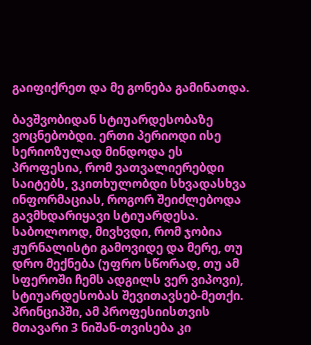გაიფიქრეთ და მე გონება გამინათდა.

ბავშვობიდან სტიუარდესობაზე ვოცნებობდი. ერთი პერიოდი ისე სერიოზულად მინდოდა ეს პროფესია, რომ ვათვალიერებდი საიტებს, ვკითხულობდი სხვადასხვა ინფორმაციას, როგორ შეიძლებოდა გავმხდარიყავი სტიუარდესა. საბოლოოდ, მივხვდი, რომ ჯობია ჟურნალისტი გამოვიდე და მერე, თუ დრო მექნება (უფრო სწორად, თუ ამ სფეროში ჩემს ადგილს ვერ ვიპოვი), სტიუარდესობას შევითავსებ-მეთქი. პრინციპში, ამ პროფესიისთვის მთავარი 3 ნიშან-თვისება კი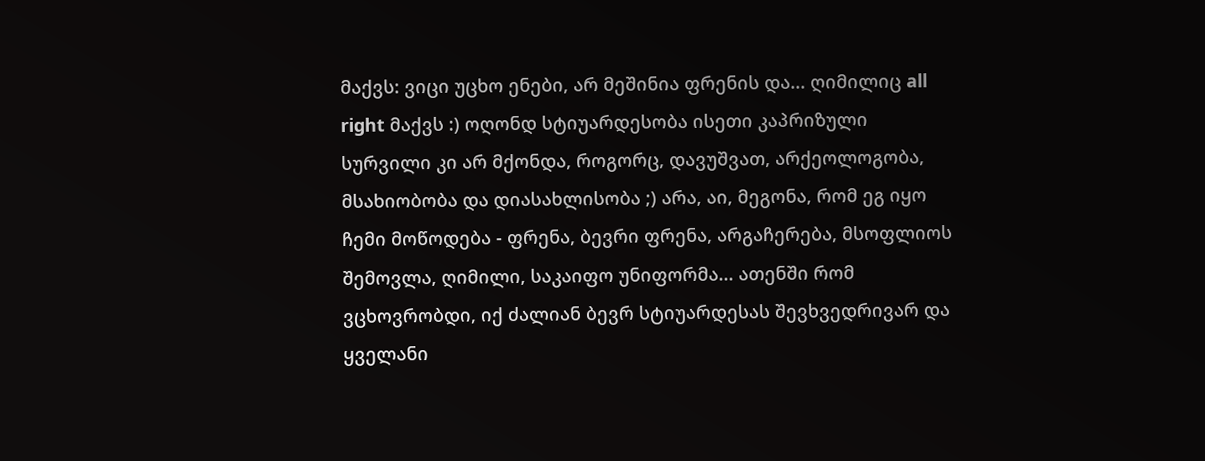მაქვს: ვიცი უცხო ენები, არ მეშინია ფრენის და... ღიმილიც all right მაქვს :) ოღონდ სტიუარდესობა ისეთი კაპრიზული სურვილი კი არ მქონდა, როგორც, დავუშვათ, არქეოლოგობა, მსახიობობა და დიასახლისობა ;) არა, აი, მეგონა, რომ ეგ იყო ჩემი მოწოდება - ფრენა, ბევრი ფრენა, არგაჩერება, მსოფლიოს შემოვლა, ღიმილი, საკაიფო უნიფორმა... ათენში რომ ვცხოვრობდი, იქ ძალიან ბევრ სტიუარდესას შევხვედრივარ და ყველანი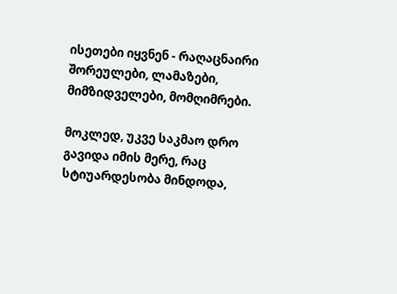ისეთები იყვნენ - რაღაცნაირი შორეულები, ლამაზები, მიმზიდველები, მომღიმრები.

მოკლედ, უკვე საკმაო დრო გავიდა იმის მერე, რაც სტიუარდესობა მინდოდა,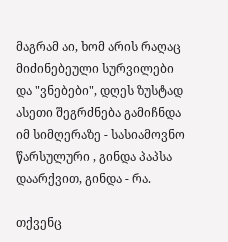მაგრამ აი, ხომ არის რაღაც მიძინებეული სურვილები და "ვნებები", დღეს ზუსტად ასეთი შეგრძნება გამიჩნდა იმ სიმღერაზე - სასიამოვნო წარსულური , გინდა პაპსა დაარქვით, გინდა - რა.

თქვენც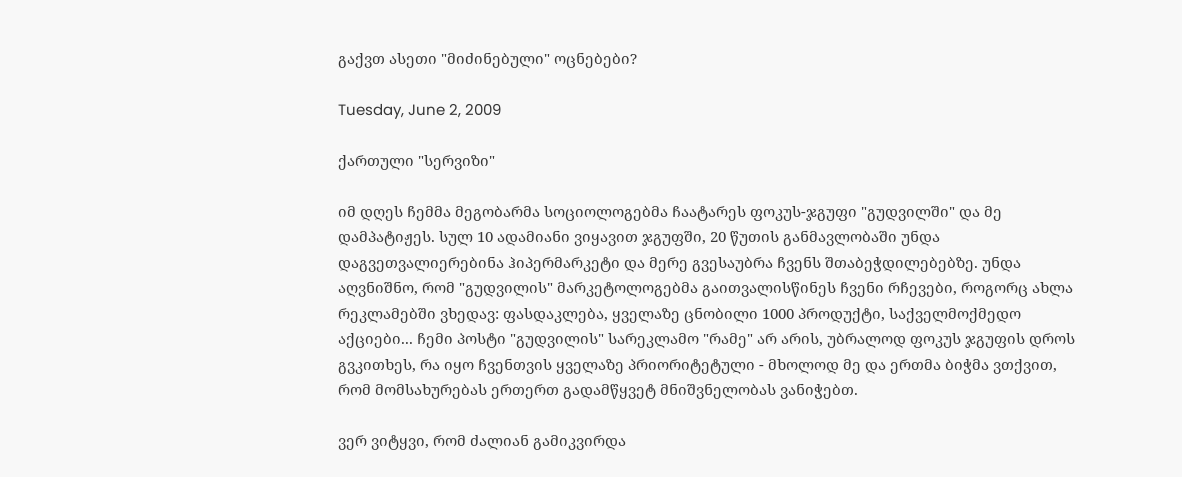გაქვთ ასეთი "მიძინებული" ოცნებები?

Tuesday, June 2, 2009

ქართული "სერვიზი"

იმ დღეს ჩემმა მეგობარმა სოციოლოგებმა ჩაატარეს ფოკუს-ჯგუფი "გუდვილში" და მე დამპატიჟეს. სულ 10 ადამიანი ვიყავით ჯგუფში, 20 წუთის განმავლობაში უნდა დაგვეთვალიერებინა ჰიპერმარკეტი და მერე გვესაუბრა ჩვენს შთაბეჭდილებებზე. უნდა აღვნიშნო, რომ "გუდვილის" მარკეტოლოგებმა გაითვალისწინეს ჩვენი რჩევები, როგორც ახლა რეკლამებში ვხედავ: ფასდაკლება, ყველაზე ცნობილი 1000 პროდუქტი, საქველმოქმედო აქციები... ჩემი პოსტი "გუდვილის" სარეკლამო "რამე" არ არის, უბრალოდ ფოკუს ჯგუფის დროს გვკითხეს, რა იყო ჩვენთვის ყველაზე პრიორიტეტული - მხოლოდ მე და ერთმა ბიჭმა ვთქვით, რომ მომსახურებას ერთერთ გადამწყვეტ მნიშვნელობას ვანიჭებთ.

ვერ ვიტყვი, რომ ძალიან გამიკვირდა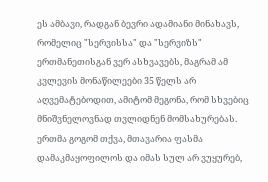ეს ამბავი, რადგან ბევრი ადამიანი მინახავს, რომელიც "სერვისსა" და "სერვიზს" ერთმანეთისგან ვერ ასხვავებს, მაგრამ ამ კვლევის მონაწილეები 35 წელს არ აღვემატებოდით, ამიტომ მეგონა, რომ სხვებიც მნიშვნელოვნად თვლიდნენ მომსახურებას. ერთმა გოგომ თქვა, მთავარია ფასმა დამაკმაყოფილოს და იმას სულ არ ვუყურებ,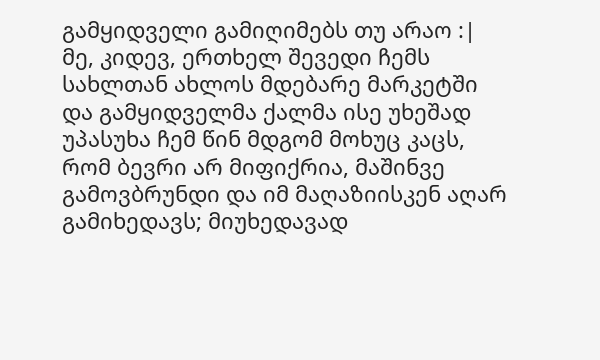გამყიდველი გამიღიმებს თუ არაო :| მე, კიდევ, ერთხელ შევედი ჩემს სახლთან ახლოს მდებარე მარკეტში და გამყიდველმა ქალმა ისე უხეშად უპასუხა ჩემ წინ მდგომ მოხუც კაცს, რომ ბევრი არ მიფიქრია, მაშინვე გამოვბრუნდი და იმ მაღაზიისკენ აღარ გამიხედავს; მიუხედავად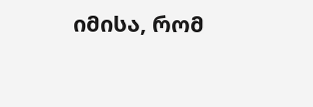იმისა, რომ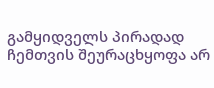გამყიდველს პირადად ჩემთვის შეურაცხყოფა არ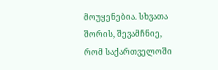მოუყენებია. სხვათა შორის, შევამჩნიე, რომ საქართველოში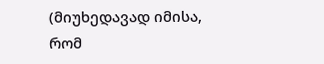(მიუხედავად იმისა, რომ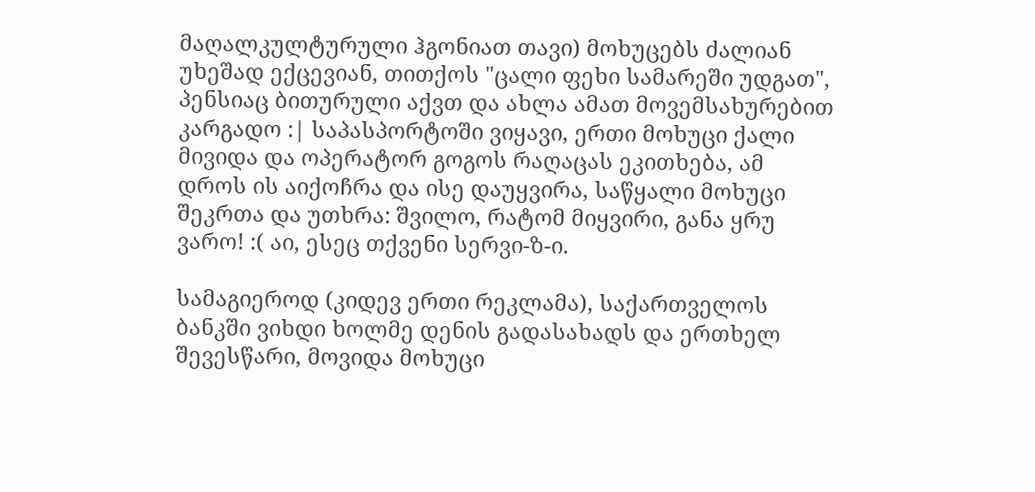მაღალკულტურული ჰგონიათ თავი) მოხუცებს ძალიან უხეშად ექცევიან, თითქოს "ცალი ფეხი სამარეში უდგათ", პენსიაც ბითურული აქვთ და ახლა ამათ მოვემსახურებით კარგადო :| საპასპორტოში ვიყავი, ერთი მოხუცი ქალი მივიდა და ოპერატორ გოგოს რაღაცას ეკითხება, ამ დროს ის აიქოჩრა და ისე დაუყვირა, საწყალი მოხუცი შეკრთა და უთხრა: შვილო, რატომ მიყვირი, განა ყრუ ვარო! :( აი, ესეც თქვენი სერვი-ზ-ი.

სამაგიეროდ (კიდევ ერთი რეკლამა), საქართველოს ბანკში ვიხდი ხოლმე დენის გადასახადს და ერთხელ შევესწარი, მოვიდა მოხუცი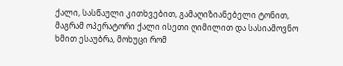ქალი, სასწაული კითხვებით, გამაღიზიანებელი ტონით, მაგრამ ოპერატორი ქალი ისეთი ღიმილით და სასიამოვნო ხმით ესაუბრა, მოხუცი რომ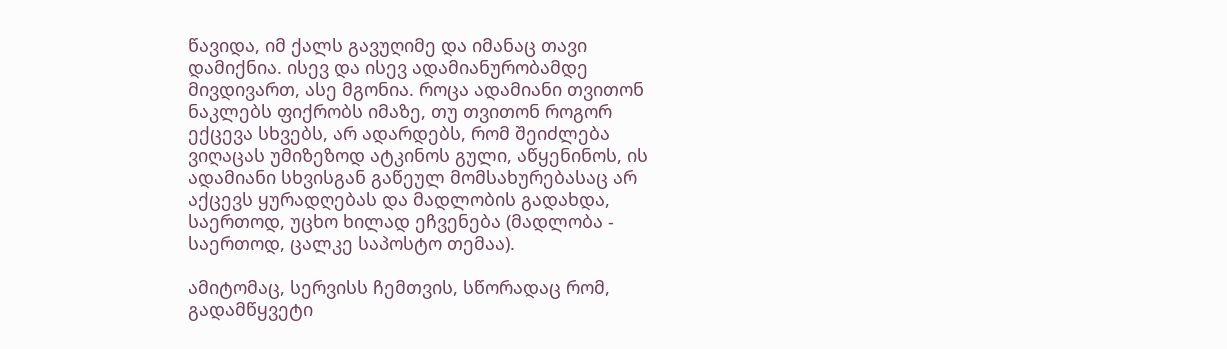წავიდა, იმ ქალს გავუღიმე და იმანაც თავი დამიქნია. ისევ და ისევ ადამიანურობამდე მივდივართ, ასე მგონია. როცა ადამიანი თვითონ ნაკლებს ფიქრობს იმაზე, თუ თვითონ როგორ ექცევა სხვებს, არ ადარდებს, რომ შეიძლება ვიღაცას უმიზეზოდ ატკინოს გული, აწყენინოს, ის ადამიანი სხვისგან გაწეულ მომსახურებასაც არ აქცევს ყურადღებას და მადლობის გადახდა, საერთოდ, უცხო ხილად ეჩვენება (მადლობა - საერთოდ, ცალკე საპოსტო თემაა).

ამიტომაც, სერვისს ჩემთვის, სწორადაც რომ, გადამწყვეტი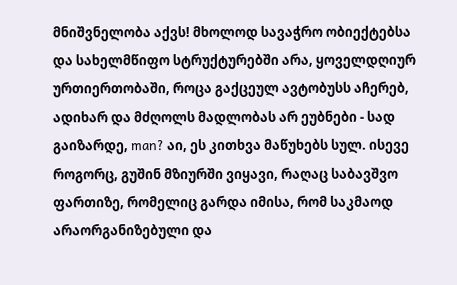მნიშვნელობა აქვს! მხოლოდ სავაჭრო ობიექტებსა და სახელმწიფო სტრუქტურებში არა, ყოველდღიურ ურთიერთობაში, როცა გაქცეულ ავტობუსს აჩერებ, ადიხარ და მძღოლს მადლობას არ ეუბნები - სად გაიზარდე, man? აი, ეს კითხვა მაწუხებს სულ. ისევე როგორც, გუშინ მზიურში ვიყავი, რაღაც საბავშვო ფართიზე, რომელიც გარდა იმისა, რომ საკმაოდ არაორგანიზებული და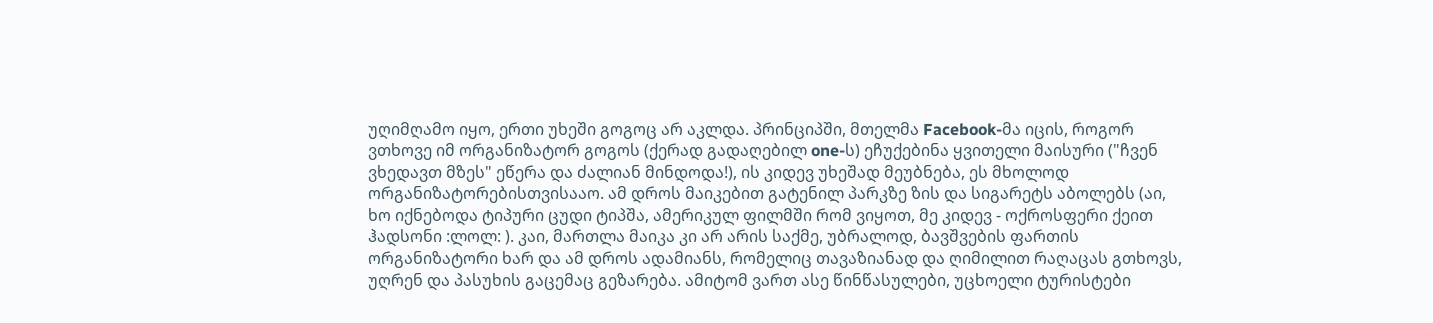უღიმღამო იყო, ერთი უხეში გოგოც არ აკლდა. პრინციპში, მთელმა Facebook-მა იცის, როგორ ვთხოვე იმ ორგანიზატორ გოგოს (ქერად გადაღებილ one-ს) ეჩუქებინა ყვითელი მაისური ("ჩვენ ვხედავთ მზეს" ეწერა და ძალიან მინდოდა!), ის კიდევ უხეშად მეუბნება, ეს მხოლოდ ორგანიზატორებისთვისააო. ამ დროს მაიკებით გატენილ პარკზე ზის და სიგარეტს აბოლებს (აი, ხო იქნებოდა ტიპური ცუდი ტიპშა, ამერიკულ ფილმში რომ ვიყოთ, მე კიდევ - ოქროსფერი ქეით ჰადსონი :ლოლ: ). კაი, მართლა მაიკა კი არ არის საქმე, უბრალოდ, ბავშვების ფართის ორგანიზატორი ხარ და ამ დროს ადამიანს, რომელიც თავაზიანად და ღიმილით რაღაცას გთხოვს, უღრენ და პასუხის გაცემაც გეზარება. ამიტომ ვართ ასე წინწასულები, უცხოელი ტურისტები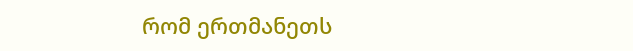რომ ერთმანეთს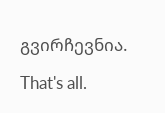გვირჩევნია.

That's all.